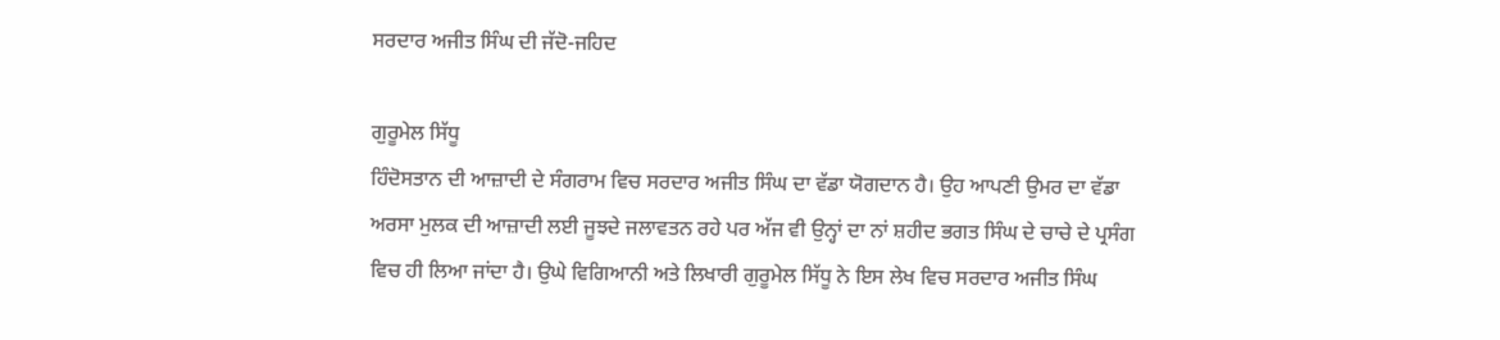ਸਰਦਾਰ ਅਜੀਤ ਸਿੰਘ ਦੀ ਜੱਦੋ-ਜਹਿਦ

ਗੁਰੂਮੇਲ ਸਿੱਧੂ
ਹਿੰਦੋਸਤਾਨ ਦੀ ਆਜ਼ਾਦੀ ਦੇ ਸੰਗਰਾਮ ਵਿਚ ਸਰਦਾਰ ਅਜੀਤ ਸਿੰਘ ਦਾ ਵੱਡਾ ਯੋਗਦਾਨ ਹੈ। ਉਹ ਆਪਣੀ ਉਮਰ ਦਾ ਵੱਡਾ ਅਰਸਾ ਮੁਲਕ ਦੀ ਆਜ਼ਾਦੀ ਲਈ ਜੂਝਦੇ ਜਲਾਵਤਨ ਰਹੇ ਪਰ ਅੱਜ ਵੀ ਉਨ੍ਹਾਂ ਦਾ ਨਾਂ ਸ਼ਹੀਦ ਭਗਤ ਸਿੰਘ ਦੇ ਚਾਚੇ ਦੇ ਪ੍ਰਸੰਗ ਵਿਚ ਹੀ ਲਿਆ ਜਾਂਦਾ ਹੈ। ਉਘੇ ਵਿਗਿਆਨੀ ਅਤੇ ਲਿਖਾਰੀ ਗੁਰੂਮੇਲ ਸਿੱਧੂ ਨੇ ਇਸ ਲੇਖ ਵਿਚ ਸਰਦਾਰ ਅਜੀਤ ਸਿੰਘ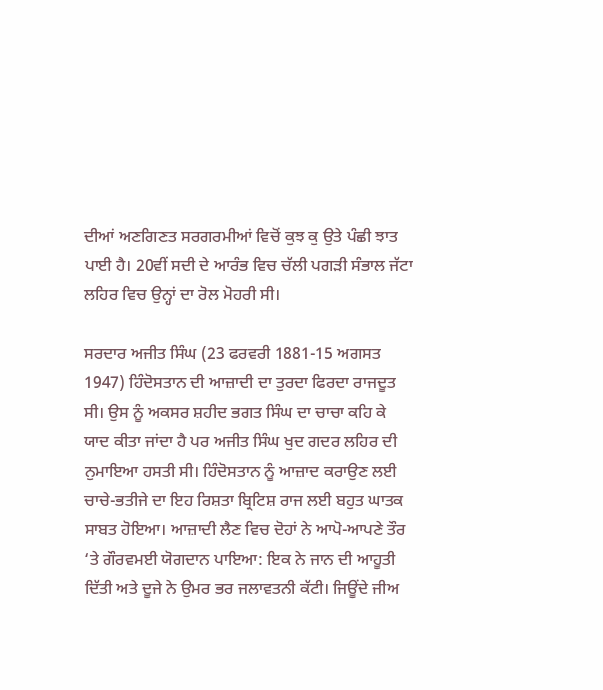ਦੀਆਂ ਅਣਗਿਣਤ ਸਰਗਰਮੀਆਂ ਵਿਚੋਂ ਕੁਝ ਕੁ ਉਤੇ ਪੰਛੀ ਝਾਤ ਪਾਈ ਹੈ। 20ਵੀਂ ਸਦੀ ਦੇ ਆਰੰਭ ਵਿਚ ਚੱਲੀ ਪਗੜੀ ਸੰਭਾਲ ਜੱਟਾ ਲਹਿਰ ਵਿਚ ਉਨ੍ਹਾਂ ਦਾ ਰੋਲ ਮੋਹਰੀ ਸੀ।

ਸਰਦਾਰ ਅਜੀਤ ਸਿੰਘ (23 ਫਰਵਰੀ 1881-15 ਅਗਸਤ 1947) ਹਿੰਦੋਸਤਾਨ ਦੀ ਆਜ਼ਾਦੀ ਦਾ ਤੁਰਦਾ ਫਿਰਦਾ ਰਾਜਦੂਤ ਸੀ। ਉਸ ਨੂੰ ਅਕਸਰ ਸ਼ਹੀਦ ਭਗਤ ਸਿੰਘ ਦਾ ਚਾਚਾ ਕਹਿ ਕੇ ਯਾਦ ਕੀਤਾ ਜਾਂਦਾ ਹੈ ਪਰ ਅਜੀਤ ਸਿੰਘ ਖੁਦ ਗਦਰ ਲਹਿਰ ਦੀ ਨੁਮਾਇਆ ਹਸਤੀ ਸੀ। ਹਿੰਦੋਸਤਾਨ ਨੂੰ ਆਜ਼ਾਦ ਕਰਾਉਣ ਲਈ ਚਾਚੇ-ਭਤੀਜੇ ਦਾ ਇਹ ਰਿਸ਼ਤਾ ਬ੍ਰਿਟਿਸ਼ ਰਾਜ ਲਈ ਬਹੁਤ ਘਾਤਕ ਸਾਬਤ ਹੋਇਆ। ਆਜ਼ਾਦੀ ਲੈਣ ਵਿਚ ਦੋਹਾਂ ਨੇ ਆਪੋ-ਆਪਣੇ ਤੌਰ ‘ਤੇ ਗੌਰਵਮਈ ਯੋਗਦਾਨ ਪਾਇਆ: ਇਕ ਨੇ ਜਾਨ ਦੀ ਆਹੂਤੀ ਦਿੱਤੀ ਅਤੇ ਦੂਜੇ ਨੇ ਉਮਰ ਭਰ ਜਲਾਵਤਨੀ ਕੱਟੀ। ਜਿਊਂਦੇ ਜੀਅ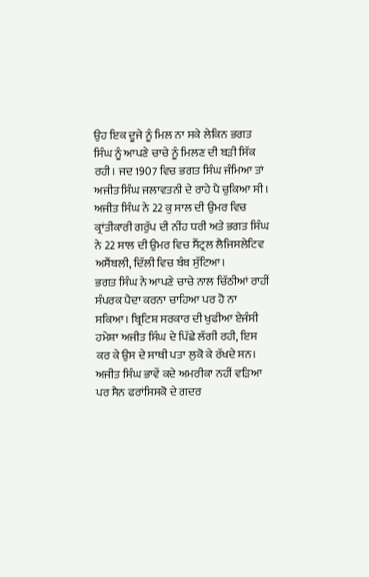ਉਹ ਇਕ ਦੂਜੇ ਨੂੰ ਮਿਲ ਨਾ ਸਕੇ ਲੇਕਿਨ ਭਗਤ ਸਿੰਘ ਨੂੰ ਆਪਣੇ ਚਾਚੇ ਨੂੰ ਮਿਲਣ ਦੀ ਬੜੀ ਸਿੱਕ ਰਹੀ। ਜਦ 1907 ਵਿਚ ਭਗਤ ਸਿੰਘ ਜੰਮਿਆ ਤਾਂ ਅਜੀਤ ਸਿੰਘ ਜਲਾਵਤਨੀ ਦੇ ਰਾਹੇ ਪੈ ਚੁਕਿਆ ਸੀ। ਅਜੀਤ ਸਿੰਘ ਨੇ 22 ਕੁ ਸਾਲ ਦੀ ਉਮਰ ਵਿਚ ਕ੍ਰਾਂਤੀਕਾਰੀ ਗਰੁੱਪ ਦੀ ਨੀਂਹ ਧਰੀ ਅਤੇ ਭਗਤ ਸਿੰਘ ਨੇ 22 ਸਾਲ ਦੀ ਉਮਰ ਵਿਚ ਸੈਂਟ੍ਰਲ ਲੈਜਿਸਲੇਟਿਵ ਅਸੈਂਬਲੀ, ਦਿੱਲੀ ਵਿਚ ਬੰਬ ਸੁੱਟਿਆ।
ਭਗਤ ਸਿੰਘ ਨੇ ਆਪਣੇ ਚਾਚੇ ਨਾਲ ਚਿੱਠੀਆਂ ਰਾਹੀਂ ਸੰਪਰਕ ਪੈਦਾ ਕਰਨਾ ਚਾਹਿਆ ਪਰ ਹੋ ਨਾ ਸਕਿਆ। ਬ੍ਰਿਟਿਸ਼ ਸਰਕਾਰ ਦੀ ਖੁਫੀਆ ਏਜੰਸੀ ਹਮੇਸ਼ਾ ਅਜੀਤ ਸਿੰਘ ਦੇ ਪਿੱਛੇ ਲੱਗੀ ਰਹੀ, ਇਸ ਕਰ ਕੇ ਉਸ ਦੇ ਸਾਥੀ ਪਤਾ ਲੁਕੋ ਕੇ ਰੱਖਦੇ ਸਨ। ਅਜੀਤ ਸਿੰਘ ਭਾਵੇਂ ਕਦੇ ਅਮਰੀਕਾ ਨਹੀਂ ਵੜਿਆ ਪਰ ਸੈਨ ਫਰਾਂਸਿਸਕੋ ਦੇ ਗਦਰ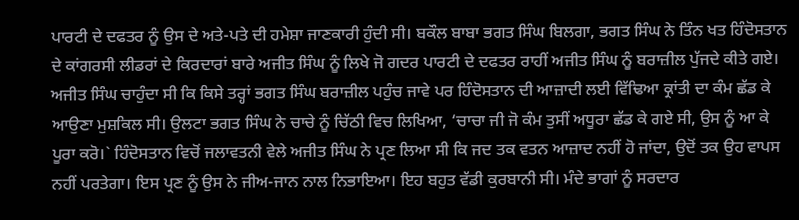ਪਾਰਟੀ ਦੇ ਦਫਤਰ ਨੂੰ ਉਸ ਦੇ ਅਤੇ-ਪਤੇ ਦੀ ਹਮੇਸ਼ਾ ਜਾਣਕਾਰੀ ਹੁੰਦੀ ਸੀ। ਬਕੌਲ ਬਾਬਾ ਭਗਤ ਸਿੰਘ ਬਿਲਗਾ, ਭਗਤ ਸਿੰਘ ਨੇ ਤਿੰਨ ਖਤ ਹਿੰਦੋਸਤਾਨ ਦੇ ਕਾਂਗਰਸੀ ਲੀਡਰਾਂ ਦੇ ਕਿਰਦਾਰਾਂ ਬਾਰੇ ਅਜੀਤ ਸਿੰਘ ਨੂੰ ਲਿਖੇ ਜੋ ਗਦਰ ਪਾਰਟੀ ਦੇ ਦਫਤਰ ਰਾਹੀਂ ਅਜੀਤ ਸਿੰਘ ਨੂੰ ਬਰਾਜ਼ੀਲ ਪੁੱਜਦੇ ਕੀਤੇ ਗਏ। ਅਜੀਤ ਸਿੰਘ ਚਾਹੁੰਦਾ ਸੀ ਕਿ ਕਿਸੇ ਤਰ੍ਹਾਂ ਭਗਤ ਸਿੰਘ ਬਰਾਜ਼ੀਲ ਪਹੁੰਚ ਜਾਵੇ ਪਰ ਹਿੰਦੋਸਤਾਨ ਦੀ ਆਜ਼ਾਦੀ ਲਈ ਵਿੱਢਿਆ ਕ੍ਰਾਂਤੀ ਦਾ ਕੰਮ ਛੱਡ ਕੇ ਆਉਣਾ ਮੁਸ਼ਕਿਲ ਸੀ। ਉਲਟਾ ਭਗਤ ਸਿੰਘ ਨੇ ਚਾਚੇ ਨੂੰ ਚਿੱਠੀ ਵਿਚ ਲਿਖਿਆ, ‘ਚਾਚਾ ਜੀ ਜੋ ਕੰਮ ਤੁਸੀਂ ਅਧੂਰਾ ਛੱਡ ਕੇ ਗਏ ਸੀ, ਉਸ ਨੂੰ ਆ ਕੇ ਪੂਰਾ ਕਰੋ।` ਹਿੰਦੋਸਤਾਨ ਵਿਚੋਂ ਜਲਾਵਤਨੀ ਵੇਲੇ ਅਜੀਤ ਸਿੰਘ ਨੇ ਪ੍ਰਣ ਲਿਆ ਸੀ ਕਿ ਜਦ ਤਕ ਵਤਨ ਆਜ਼ਾਦ ਨਹੀਂ ਹੋ ਜਾਂਦਾ, ਉਦੋਂ ਤਕ ਉਹ ਵਾਪਸ ਨਹੀਂ ਪਰਤੇਗਾ। ਇਸ ਪ੍ਰਣ ਨੂੰ ਉਸ ਨੇ ਜੀਅ-ਜਾਨ ਨਾਲ ਨਿਭਾਇਆ। ਇਹ ਬਹੁਤ ਵੱਡੀ ਕੁਰਬਾਨੀ ਸੀ। ਮੰਦੇ ਭਾਗਾਂ ਨੂੰ ਸਰਦਾਰ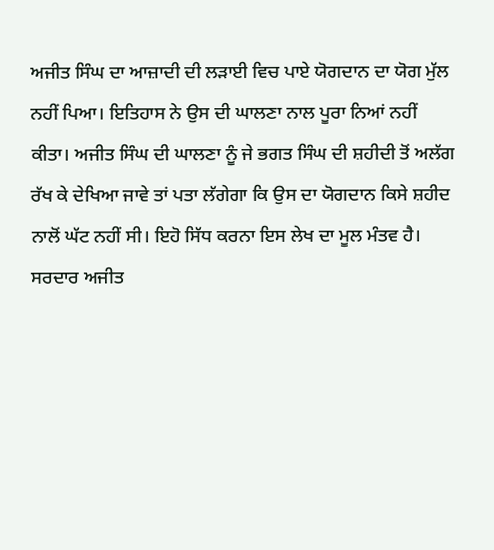ਅਜੀਤ ਸਿੰਘ ਦਾ ਆਜ਼ਾਦੀ ਦੀ ਲੜਾਈ ਵਿਚ ਪਾਏ ਯੋਗਦਾਨ ਦਾ ਯੋਗ ਮੁੱਲ ਨਹੀਂ ਪਿਆ। ਇਤਿਹਾਸ ਨੇ ਉਸ ਦੀ ਘਾਲਣਾ ਨਾਲ ਪੂਰਾ ਨਿਆਂ ਨਹੀਂ ਕੀਤਾ। ਅਜੀਤ ਸਿੰਘ ਦੀ ਘਾਲਣਾ ਨੂੰ ਜੇ ਭਗਤ ਸਿੰਘ ਦੀ ਸ਼ਹੀਦੀ ਤੋਂ ਅਲੱਗ ਰੱਖ ਕੇ ਦੇਖਿਆ ਜਾਵੇ ਤਾਂ ਪਤਾ ਲੱਗੇਗਾ ਕਿ ਉਸ ਦਾ ਯੋਗਦਾਨ ਕਿਸੇ ਸ਼ਹੀਦ ਨਾਲੋਂ ਘੱਟ ਨਹੀਂ ਸੀ। ਇਹੋ ਸਿੱਧ ਕਰਨਾ ਇਸ ਲੇਖ ਦਾ ਮੂਲ ਮੰਤਵ ਹੈ।
ਸਰਦਾਰ ਅਜੀਤ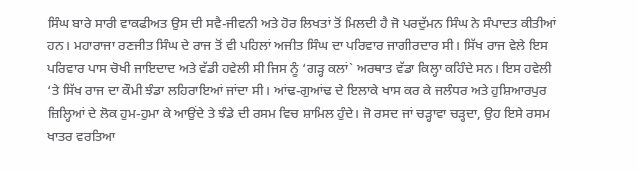ਸਿੰਘ ਬਾਰੇ ਸਾਰੀ ਵਾਕਫੀਅਤ ਉਸ ਦੀ ਸਵੈ-ਜੀਵਨੀ ਅਤੇ ਹੋਰ ਲਿਖਤਾਂ ਤੋਂ ਮਿਲਦੀ ਹੈ ਜੋ ਪਰਦੁੱਮਨ ਸਿੰਘ ਨੇ ਸੰਪਾਦਤ ਕੀਤੀਆਂ ਹਨ। ਮਹਾਰਾਜਾ ਰਣਜੀਤ ਸਿੰਘ ਦੇ ਰਾਜ ਤੋਂ ਵੀ ਪਹਿਲਾਂ ਅਜੀਤ ਸਿੰਘ ਦਾ ਪਰਿਵਾਰ ਜਾਗੀਰਦਾਰ ਸੀ। ਸਿੱਖ ਰਾਜ ਵੇਲੇ ਇਸ ਪਰਿਵਾਰ ਪਾਸ ਚੋਖੀ ਜਾਇਦਾਦ ਅਤੇ ਵੱਡੀ ਹਵੇਲੀ ਸੀ ਜਿਸ ਨੂੰ ‘ਗੜ੍ਹ ਕਲਾਂ` ਅਰਥਾਤ ਵੱਡਾ ਕਿਲ੍ਹਾ ਕਹਿੰਦੇ ਸਨ। ਇਸ ਹਵੇਲੀ ‘ਤੇ ਸਿੱਖ ਰਾਜ ਦਾ ਕੌਮੀ ਝੰਡਾ ਲਹਿਰਾਇਆਂ ਜਾਂਦਾ ਸੀ। ਆਂਢ-ਗੁਆਂਢ ਦੇ ਇਲਾਕੇ ਖਾਸ ਕਰ ਕੇ ਜਲੰਧਰ ਅਤੇ ਹੁਸ਼ਿਆਰਪੁਰ ਜ਼ਿਲ੍ਹਿਆਂ ਦੇ ਲੋਕ ਹੁਮ-ਹੁਮਾ ਕੇ ਆਉਂਦੇ ਤੇ ਝੰਡੇ ਦੀ ਰਸਮ ਵਿਚ ਸ਼ਾਮਿਲ ਹੁੰਦੇ। ਜੋ ਰਸਦ ਜਾਂ ਚੜ੍ਹਾਵਾ ਚੜ੍ਹਦਾ, ਉਹ ਇਸੇ ਰਸਮ ਖਾਤਰ ਵਰਤਿਆ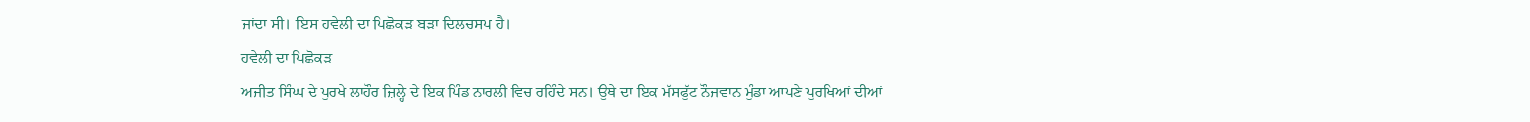ਜਾਂਦਾ ਸੀ। ਇਸ ਹਵੇਲੀ ਦਾ ਪਿਛੋਕੜ ਬੜਾ ਦਿਲਚਸਪ ਹੈ।
ਹਵੇਲੀ ਦਾ ਪਿਛੋਕੜ
ਅਜੀਤ ਸਿੰਘ ਦੇ ਪੁਰਖੇ ਲਾਹੌਰ ਜ਼ਿਲ੍ਹੇ ਦੇ ਇਕ ਪਿੰਡ ਨਾਰਲੀ ਵਿਚ ਰਹਿੰਦੇ ਸਨ। ਉਥੇ ਦਾ ਇਕ ਮੱਸਫੁੱਟ ਨੌਜਵਾਨ ਮੁੰਡਾ ਆਪਣੇ ਪੁਰਖਿਆਂ ਦੀਆਂ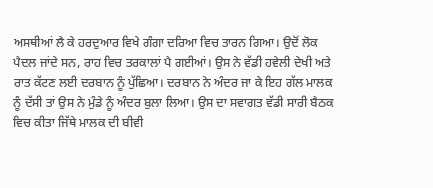ਅਸਥੀਆਂ ਲੈ ਕੇ ਹਰਦੁਆਰ ਵਿਖੇ ਗੰਗਾ ਦਰਿਆ ਵਿਚ ਤਾਰਨ ਗਿਆ। ਉਦੋਂ ਲੋਕ ਪੈਦਲ ਜਾਂਦੇ ਸਨ, ਰਾਹ ਵਿਚ ਤਰਕਾਲਾਂ ਪੈ ਗਈਆਂ। ਉਸ ਨੇ ਵੱਡੀ ਹਵੇਲੀ ਦੇਖੀ ਅਤੇ ਰਾਤ ਕੱਟਣ ਲਈ ਦਰਬਾਨ ਨੂੰ ਪੁੱਛਿਆ। ਦਰਬਾਨ ਨੇ ਅੰਦਰ ਜਾ ਕੇ ਇਹ ਗੱਲ ਮਾਲਕ ਨੂੰ ਦੱਸੀ ਤਾਂ ਉਸ ਨੇ ਮੁੰਡੇ ਨੂੰ ਅੰਦਰ ਬੁਲਾ ਲਿਆ। ਉਸ ਦਾ ਸਵਾਗਤ ਵੱਡੀ ਸਾਰੀ ਬੈਠਕ ਵਿਚ ਕੀਤਾ ਜਿੱਥੇ ਮਾਲਕ ਦੀ ਬੀਵੀ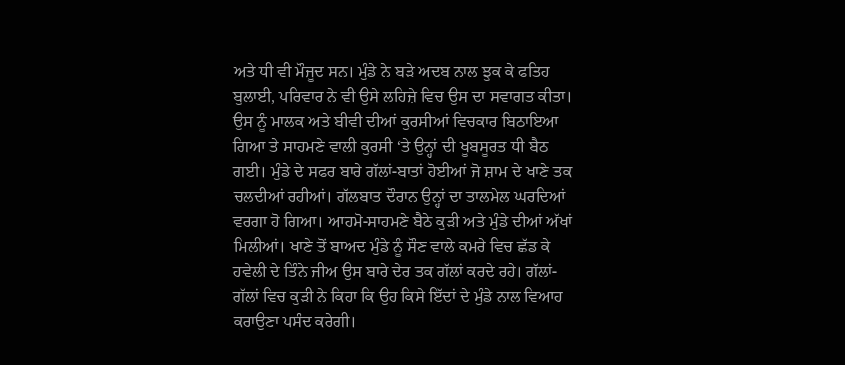ਅਤੇ ਧੀ ਵੀ ਮੌਜੂਦ ਸਨ। ਮੁੰਡੇ ਨੇ ਬੜੇ ਅਦਬ ਨਾਲ ਝੁਕ ਕੇ ਫਤਿਹ ਬੁਲਾਈ, ਪਰਿਵਾਰ ਨੇ ਵੀ ਉਸੇ ਲਹਿਜ਼ੇ ਵਿਚ ਉਸ ਦਾ ਸਵਾਗਤ ਕੀਤਾ। ਉਸ ਨੂੰ ਮਾਲਕ ਅਤੇ ਬੀਵੀ ਦੀਆਂ ਕੁਰਸੀਆਂ ਵਿਚਕਾਰ ਬਿਠਾਇਆ ਗਿਆ ਤੇ ਸਾਹਮਣੇ ਵਾਲੀ ਕੁਰਸੀ ‘ਤੇ ਉਨ੍ਹਾਂ ਦੀ ਖੂਬਸੂਰਤ ਧੀ ਬੈਠ ਗਈ। ਮੁੰਡੇ ਦੇ ਸਫਰ ਬਾਰੇ ਗੱਲਾਂ-ਬਾਤਾਂ ਹੋਈਆਂ ਜੋ ਸ਼ਾਮ ਦੇ ਖਾਣੇ ਤਕ ਚਲਦੀਆਂ ਰਹੀਆਂ। ਗੱਲਬਾਤ ਦੌਰਾਨ ਉਨ੍ਹਾਂ ਦਾ ਤਾਲਮੇਲ ਘਰਦਿਆਂ ਵਰਗਾ ਹੋ ਗਿਆ। ਆਹਮੋ-ਸਾਹਮਣੇ ਬੈਠੇ ਕੁੜੀ ਅਤੇ ਮੁੰਡੇ ਦੀਆਂ ਅੱਖਾਂ ਮਿਲੀਆਂ। ਖਾਣੇ ਤੋਂ ਬਾਅਦ ਮੁੰਡੇ ਨੂੰ ਸੌਣ ਵਾਲੇ ਕਮਰੇ ਵਿਚ ਛੱਡ ਕੇ ਹਵੇਲੀ ਦੇ ਤਿੰਨੇ ਜੀਅ ਉਸ ਬਾਰੇ ਦੇਰ ਤਕ ਗੱਲਾਂ ਕਰਦੇ ਰਹੇ। ਗੱਲਾਂ-ਗੱਲਾਂ ਵਿਚ ਕੁੜੀ ਨੇ ਕਿਹਾ ਕਿ ਉਹ ਕਿਸੇ ਇੱਦਾਂ ਦੇ ਮੁੰਡੇ ਨਾਲ ਵਿਆਹ ਕਰਾਉਣਾ ਪਸੰਦ ਕਰੇਗੀ।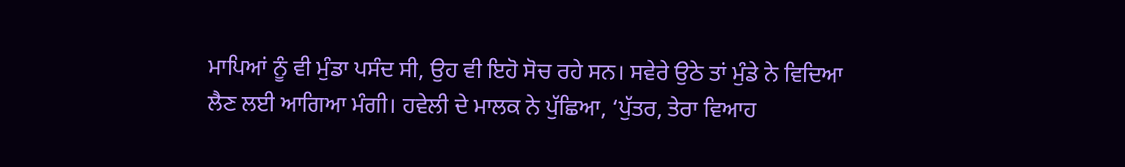ਮਾਪਿਆਂ ਨੂੰ ਵੀ ਮੁੰਡਾ ਪਸੰਦ ਸੀ, ਉਹ ਵੀ ਇਹੋ ਸੋਚ ਰਹੇ ਸਨ। ਸਵੇਰੇ ਉਠੇ ਤਾਂ ਮੁੰਡੇ ਨੇ ਵਿਦਿਆ ਲੈਣ ਲਈ ਆਗਿਆ ਮੰਗੀ। ਹਵੇਲੀ ਦੇ ਮਾਲਕ ਨੇ ਪੁੱਛਿਆ, ‘ਪੁੱਤਰ, ਤੇਰਾ ਵਿਆਹ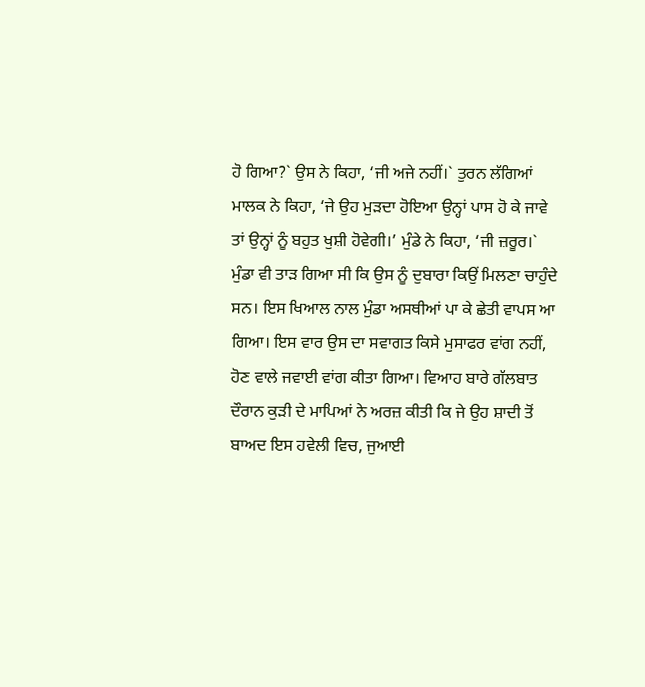ਹੋ ਗਿਆ?` ਉਸ ਨੇ ਕਿਹਾ, ‘ਜੀ ਅਜੇ ਨਹੀਂ।` ਤੁਰਨ ਲੱਗਿਆਂ ਮਾਲਕ ਨੇ ਕਿਹਾ, ‘ਜੇ ਉਹ ਮੁੜਦਾ ਹੋਇਆ ਉਨ੍ਹਾਂ ਪਾਸ ਹੋ ਕੇ ਜਾਵੇ ਤਾਂ ਉਨ੍ਹਾਂ ਨੂੰ ਬਹੁਤ ਖੁਸ਼ੀ ਹੋਵੇਗੀ।’ ਮੁੰਡੇ ਨੇ ਕਿਹਾ, ‘ਜੀ ਜ਼ਰੂਰ।` ਮੁੰਡਾ ਵੀ ਤਾੜ ਗਿਆ ਸੀ ਕਿ ਉਸ ਨੂੰ ਦੁਬਾਰਾ ਕਿਉਂ ਮਿਲਣਾ ਚਾਹੁੰਦੇ ਸਨ। ਇਸ ਖਿਆਲ ਨਾਲ ਮੁੰਡਾ ਅਸਥੀਆਂ ਪਾ ਕੇ ਛੇਤੀ ਵਾਪਸ ਆ ਗਿਆ। ਇਸ ਵਾਰ ਉਸ ਦਾ ਸਵਾਗਤ ਕਿਸੇ ਮੁਸਾਫਰ ਵਾਂਗ ਨਹੀਂ, ਹੋਣ ਵਾਲੇ ਜਵਾਈ ਵਾਂਗ ਕੀਤਾ ਗਿਆ। ਵਿਆਹ ਬਾਰੇ ਗੱਲਬਾਤ ਦੌਰਾਨ ਕੁੜੀ ਦੇ ਮਾਪਿਆਂ ਨੇ ਅਰਜ਼ ਕੀਤੀ ਕਿ ਜੇ ਉਹ ਸ਼ਾਦੀ ਤੋਂ ਬਾਅਦ ਇਸ ਹਵੇਲੀ ਵਿਚ, ਜੁਆਈ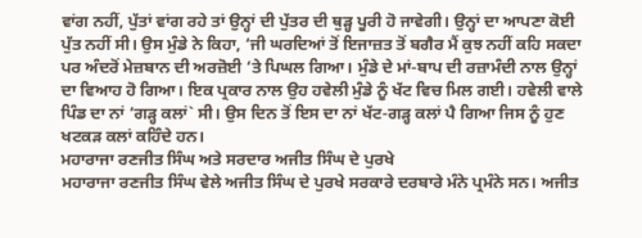ਵਾਂਗ ਨਹੀਂ, ਪੁੱਤਾਂ ਵਾਂਗ ਰਹੇ ਤਾਂ ਉਨ੍ਹਾਂ ਦੀ ਪੁੱਤਰ ਦੀ ਥੁੜ੍ਹ ਪੂਰੀ ਹੋ ਜਾਵੇਗੀ। ਉਨ੍ਹਾਂ ਦਾ ਆਪਣਾ ਕੋਈ ਪੁੱਤ ਨਹੀਂ ਸੀ। ਉਸ ਮੁੰਡੇ ਨੇ ਕਿਹਾ, ‘ਜੀ ਘਰਦਿਆਂ ਤੋਂ ਇਜਾਜ਼ਤ ਤੋਂ ਬਗੈਰ ਮੈਂ ਕੁਝ ਨਹੀਂ ਕਹਿ ਸਕਦਾ ਪਰ ਅੰਦਰੋਂ ਮੇਜ਼ਬਾਨ ਦੀ ਅਰਜ਼ੋਈ ‘ਤੇ ਪਿਘਲ ਗਿਆ। ਮੁੰਡੇ ਦੇ ਮਾਂ-ਬਾਪ ਦੀ ਰਜ਼ਾਮੰਦੀ ਨਾਲ ਉਨ੍ਹਾਂ ਦਾ ਵਿਆਹ ਹੋ ਗਿਆ। ਇਕ ਪ੍ਰਕਾਰ ਨਾਲ ਉਹ ਹਵੇਲੀ ਮੁੰਡੇ ਨੂੰ ਖੱਟ ਵਿਚ ਮਿਲ ਗਈ। ਹਵੇਲੀ ਵਾਲੇ ਪਿੰਡ ਦਾ ਨਾਂ ‘ਗੜ੍ਹ ਕਲਾਂ` ਸੀ। ਉਸ ਦਿਨ ਤੋਂ ਇਸ ਦਾ ਨਾਂ ਖੱਟ-ਗੜ੍ਹ ਕਲਾਂ ਪੈ ਗਿਆ ਜਿਸ ਨੂੰ ਹੁਣ ਖਟਕੜ ਕਲਾਂ ਕਹਿੰਦੇ ਹਨ।
ਮਹਾਰਾਜਾ ਰਣਜੀਤ ਸਿੰਘ ਅਤੇ ਸਰਦਾਰ ਅਜੀਤ ਸਿੰਘ ਦੇ ਪੁਰਖੇ
ਮਹਾਰਾਜਾ ਰਣਜੀਤ ਸਿੰਘ ਵੇਲੇ ਅਜੀਤ ਸਿੰਘ ਦੇ ਪੁਰਖੇ ਸਰਕਾਰੇ ਦਰਬਾਰੇ ਮੰਨੇ ਪ੍ਰਮੰਨੇ ਸਨ। ਅਜੀਤ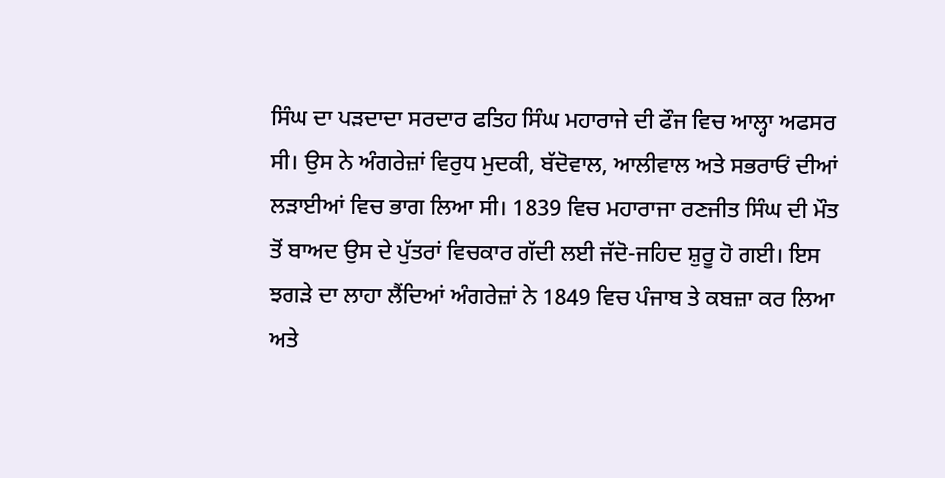ਸਿੰਘ ਦਾ ਪੜਦਾਦਾ ਸਰਦਾਰ ਫਤਿਹ ਸਿੰਘ ਮਹਾਰਾਜੇ ਦੀ ਫੌਜ ਵਿਚ ਆਲ੍ਹਾ ਅਫਸਰ ਸੀ। ਉਸ ਨੇ ਅੰਗਰੇਜ਼ਾਂ ਵਿਰੁਧ ਮੁਦਕੀ, ਬੱਦੋਵਾਲ, ਆਲੀਵਾਲ ਅਤੇ ਸਭਰਾਓਂ ਦੀਆਂ ਲੜਾਈਆਂ ਵਿਚ ਭਾਗ ਲਿਆ ਸੀ। 1839 ਵਿਚ ਮਹਾਰਾਜਾ ਰਣਜੀਤ ਸਿੰਘ ਦੀ ਮੌਤ ਤੋਂ ਬਾਅਦ ਉਸ ਦੇ ਪੁੱਤਰਾਂ ਵਿਚਕਾਰ ਗੱਦੀ ਲਈ ਜੱਦੋ-ਜਹਿਦ ਸ਼ੁਰੂ ਹੋ ਗਈ। ਇਸ ਝਗੜੇ ਦਾ ਲਾਹਾ ਲੈਂਦਿਆਂ ਅੰਗਰੇਜ਼ਾਂ ਨੇ 1849 ਵਿਚ ਪੰਜਾਬ ਤੇ ਕਬਜ਼ਾ ਕਰ ਲਿਆ ਅਤੇ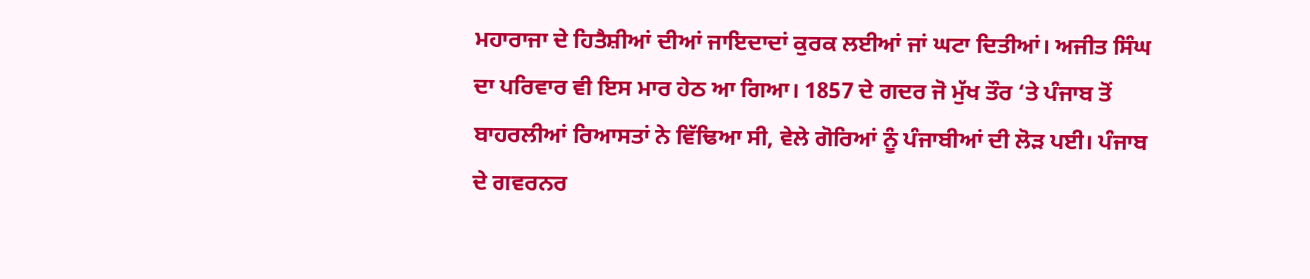ਮਹਾਰਾਜਾ ਦੇ ਹਿਤੈਸ਼ੀਆਂ ਦੀਆਂ ਜਾਇਦਾਦਾਂ ਕੁਰਕ ਲਈਆਂ ਜਾਂ ਘਟਾ ਦਿਤੀਆਂ। ਅਜੀਤ ਸਿੰਘ ਦਾ ਪਰਿਵਾਰ ਵੀ ਇਸ ਮਾਰ ਹੇਠ ਆ ਗਿਆ। 1857 ਦੇ ਗਦਰ ਜੋ ਮੁੱਖ ਤੌਰ ‘ਤੇ ਪੰਜਾਬ ਤੋਂ ਬਾਹਰਲੀਆਂ ਰਿਆਸਤਾਂ ਨੇ ਵਿੱਢਿਆ ਸੀ, ਵੇਲੇ ਗੋਰਿਆਂ ਨੂੰ ਪੰਜਾਬੀਆਂ ਦੀ ਲੋੜ ਪਈ। ਪੰਜਾਬ ਦੇ ਗਵਰਨਰ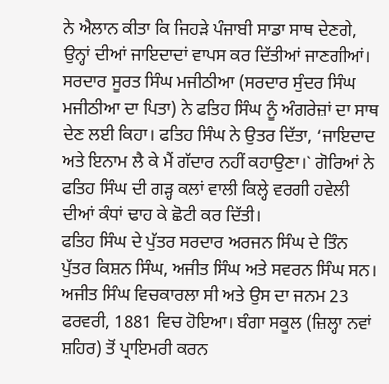ਨੇ ਐਲਾਨ ਕੀਤਾ ਕਿ ਜਿਹੜੇ ਪੰਜਾਬੀ ਸਾਡਾ ਸਾਥ ਦੇਣਗੇ, ਉਨ੍ਹਾਂ ਦੀਆਂ ਜਾਇਦਾਦਾਂ ਵਾਪਸ ਕਰ ਦਿੱਤੀਆਂ ਜਾਣਗੀਆਂ। ਸਰਦਾਰ ਸੂਰਤ ਸਿੰਘ ਮਜੀਠੀਆ (ਸਰਦਾਰ ਸੁੰਦਰ ਸਿੰਘ ਮਜੀਠੀਆ ਦਾ ਪਿਤਾ) ਨੇ ਫਤਿਹ ਸਿੰਘ ਨੂੰ ਅੰਗਰੇਜ਼ਾਂ ਦਾ ਸਾਥ ਦੇਣ ਲਈ ਕਿਹਾ। ਫਤਿਹ ਸਿੰਘ ਨੇ ਉਤਰ ਦਿੱਤਾ, ‘ਜਾਇਦਾਦ ਅਤੇ ਇਨਾਮ ਲੈ ਕੇ ਮੈਂ ਗੱਦਾਰ ਨਹੀਂ ਕਹਾਉਣਾ।` ਗੋਰਿਆਂ ਨੇ ਫਤਿਹ ਸਿੰਘ ਦੀ ਗੜ੍ਹ ਕਲਾਂ ਵਾਲੀ ਕਿਲ੍ਹੇ ਵਰਗੀ ਹਵੇਲੀ ਦੀਆਂ ਕੰਧਾਂ ਢਾਹ ਕੇ ਛੋਟੀ ਕਰ ਦਿੱਤੀ।
ਫਤਿਹ ਸਿੰਘ ਦੇ ਪੁੱਤਰ ਸਰਦਾਰ ਅਰਜਨ ਸਿੰਘ ਦੇ ਤਿੰਨ ਪੁੱਤਰ ਕਿਸ਼ਨ ਸਿੰਘ, ਅਜੀਤ ਸਿੰਘ ਅਤੇ ਸਵਰਨ ਸਿੰਘ ਸਨ। ਅਜੀਤ ਸਿੰਘ ਵਿਚਕਾਰਲਾ ਸੀ ਅਤੇ ਉਸ ਦਾ ਜਨਮ 23 ਫਰਵਰੀ, 1881 ਵਿਚ ਹੋਇਆ। ਬੰਗਾ ਸਕੂਲ (ਜ਼ਿਲ੍ਹਾ ਨਵਾਂ ਸ਼ਹਿਰ) ਤੋਂ ਪ੍ਰਾਇਮਰੀ ਕਰਨ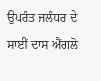ਉਪਰੰਤ ਜਲੰਧਰ ਦੇ ਸਾਈਂ ਦਾਸ ਐਂਗਲੋ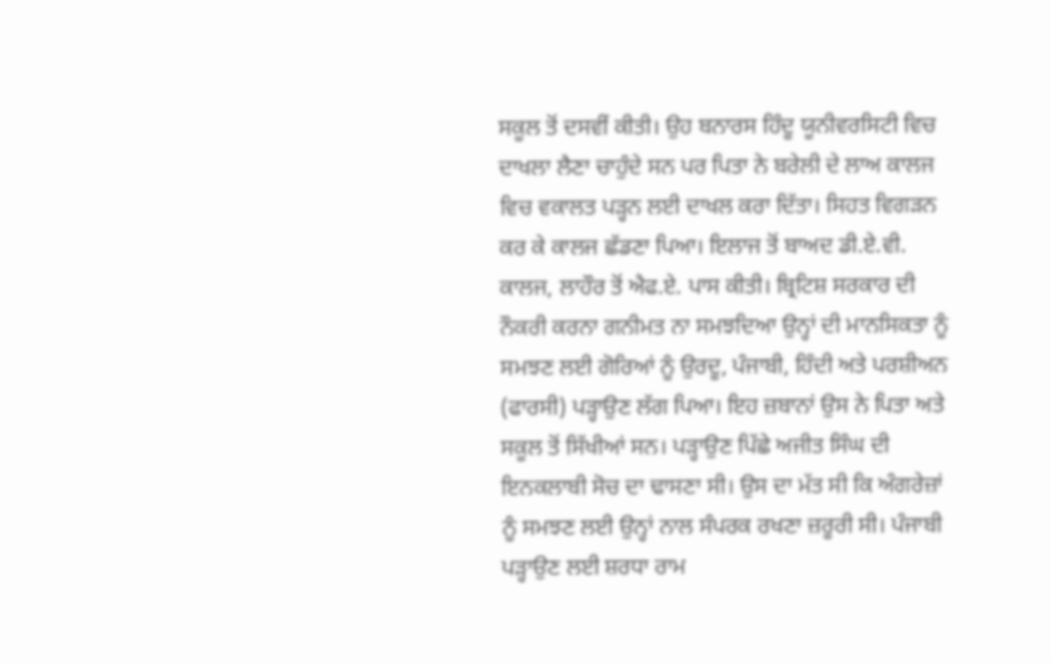ਸਕੂਲ ਤੋਂ ਦਸਵੀਂ ਕੀਤੀ। ਉਹ ਬਨਾਰਸ ਹਿੰਦੂ ਯੂਨੀਵਰਸਿਟੀ ਵਿਚ ਦਾਖਲਾ ਲੈਣਾ ਚਾਹੁੰਦੇ ਸਨ ਪਰ ਪਿਤਾ ਨੇ ਬਰੇਲੀ ਦੇ ਲਾਅ ਕਾਲਜ ਵਿਚ ਵਕਾਲਤ ਪੜ੍ਹਨ ਲਈ ਦਾਖਲ ਕਰਾ ਦਿੱਤਾ। ਸਿਹਤ ਵਿਗੜਨ ਕਰ ਕੇ ਕਾਲਜ ਛੱਡਣਾ ਪਿਆ। ਇਲਾਜ ਤੋਂ ਬਾਅਦ ਡੀ.ਏ.ਵੀ. ਕਾਲਜ, ਲਾਹੌਰ ਤੋਂ ਐਫ.ਏ. ਪਾਸ ਕੀਤੀ। ਬ੍ਰਿਟਿਸ਼ ਸਰਕਾਰ ਦੀ ਨੌਕਰੀ ਕਰਨਾ ਗਨੀਮਤ ਨਾ ਸਮਝਦਿਆ ਉਨ੍ਹਾਂ ਦੀ ਮਾਨਸਿਕਤਾ ਨੂੰ ਸਮਝਣ ਲਈ ਗੋਰਿਆਂ ਨੂੰ ਉਰਦੂ, ਪੰਜਾਬੀ, ਹਿੰਦੀ ਅਤੇ ਪਰਸ਼ੀਅਨ (ਫਾਰਸੀ) ਪੜ੍ਹਾਉਣ ਲੱਗ ਪਿਆ। ਇਹ ਜ਼ਬਾਨਾਂ ਉਸ ਨੇ ਪਿਤਾ ਅਤੇ ਸਕੂਲ ਤੋਂ ਸਿੱਖੀਆਂ ਸਨ। ਪੜ੍ਹਾਉਣ ਪਿੱਛੇ ਅਜੀਤ ਸਿੰਘ ਦੀ ਇਨਕਲਾਬੀ ਸੋਚ ਦਾ ਢਾਸਣਾ ਸੀ। ਉਸ ਦਾ ਮੱਤ ਸੀ ਕਿ ਅੰਗਰੇਜ਼ਾਂ ਨੂੰ ਸਮਝਣ ਲਈ ਉਨ੍ਹਾਂ ਨਾਲ ਸੰਪਰਕ ਰਖਣਾ ਜ਼ਰੂਰੀ ਸੀ। ਪੰਜਾਬੀ ਪੜ੍ਹਾਉਣ ਲਈ ਸ਼ਰਧਾ ਰਾਮ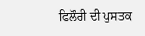ਫਿਲੌਰੀ ਦੀ ਪੁਸਤਕ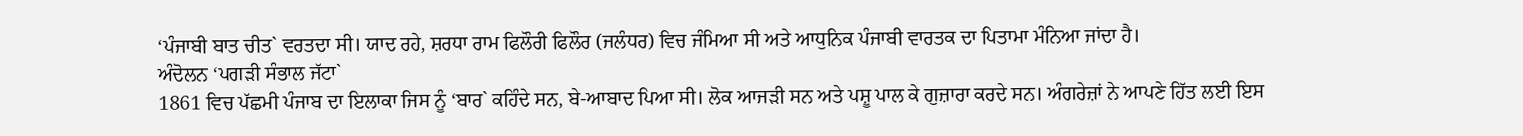‘ਪੰਜਾਬੀ ਬਾਤ ਚੀਤ` ਵਰਤਦਾ ਸੀ। ਯਾਦ ਰਹੇ, ਸ਼ਰਧਾ ਰਾਮ ਫਿਲੌਰੀ ਫਿਲੌਰ (ਜਲੰਧਰ) ਵਿਚ ਜੰਮਿਆ ਸੀ ਅਤੇ ਆਧੁਨਿਕ ਪੰਜਾਬੀ ਵਾਰਤਕ ਦਾ ਪਿਤਾਮਾ ਮੰਨਿਆ ਜਾਂਦਾ ਹੈ।
ਅੰਦੋਲਨ ‘ਪਗੜੀ ਸੰਭਾਲ ਜੱਟਾ`
1861 ਵਿਚ ਪੱਛਮੀ ਪੰਜਾਬ ਦਾ ਇਲਾਕਾ ਜਿਸ ਨੂੰ ‘ਬਾਰ` ਕਹਿੰਦੇ ਸਨ, ਬੇ-ਆਬਾਦ ਪਿਆ ਸੀ। ਲੋਕ ਆਜੜੀ ਸਨ ਅਤੇ ਪਸ਼ੂ ਪਾਲ ਕੇ ਗੁਜ਼ਾਰਾ ਕਰਦੇ ਸਨ। ਅੰਗਰੇਜ਼ਾਂ ਨੇ ਆਪਣੇ ਹਿੱਤ ਲਈ ਇਸ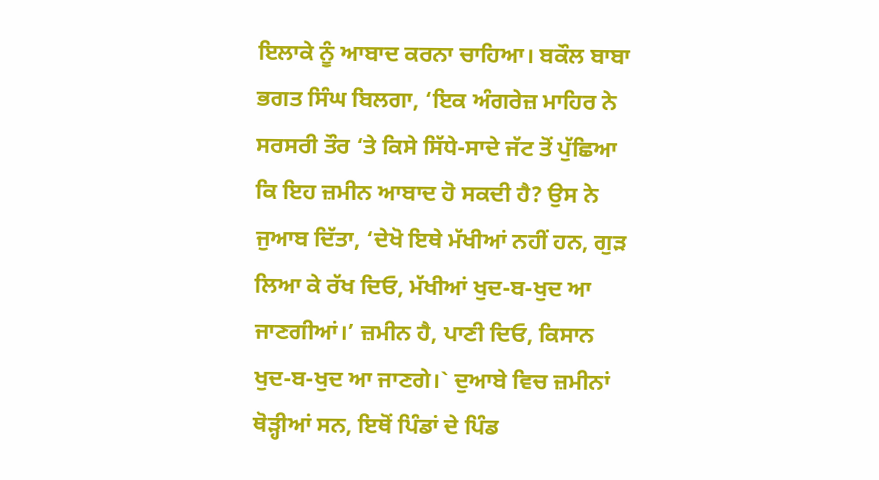ਇਲਾਕੇ ਨੂੰ ਆਬਾਦ ਕਰਨਾ ਚਾਹਿਆ। ਬਕੌਲ ਬਾਬਾ ਭਗਤ ਸਿੰਘ ਬਿਲਗਾ, ‘ਇਕ ਅੰਗਰੇਜ਼ ਮਾਹਿਰ ਨੇ ਸਰਸਰੀ ਤੌਰ ‘ਤੇ ਕਿਸੇ ਸਿੱਧੇ-ਸਾਦੇ ਜੱਟ ਤੋਂ ਪੁੱਛਿਆ ਕਿ ਇਹ ਜ਼ਮੀਨ ਆਬਾਦ ਹੋ ਸਕਦੀ ਹੈ? ਉਸ ਨੇ ਜੁਆਬ ਦਿੱਤਾ, ‘ਦੇਖੋ ਇਥੇ ਮੱਖੀਆਂ ਨਹੀਂ ਹਨ, ਗੁੜ ਲਿਆ ਕੇ ਰੱਖ ਦਿਓ, ਮੱਖੀਆਂ ਖੁਦ-ਬ-ਖੁਦ ਆ ਜਾਣਗੀਆਂ।’ ਜ਼ਮੀਨ ਹੈ, ਪਾਣੀ ਦਿਓ, ਕਿਸਾਨ ਖੁਦ-ਬ-ਖੁਦ ਆ ਜਾਣਗੇ।` ਦੁਆਬੇ ਵਿਚ ਜ਼ਮੀਨਾਂ ਥੋੜ੍ਹੀਆਂ ਸਨ, ਇਥੋਂ ਪਿੰਡਾਂ ਦੇ ਪਿੰਡ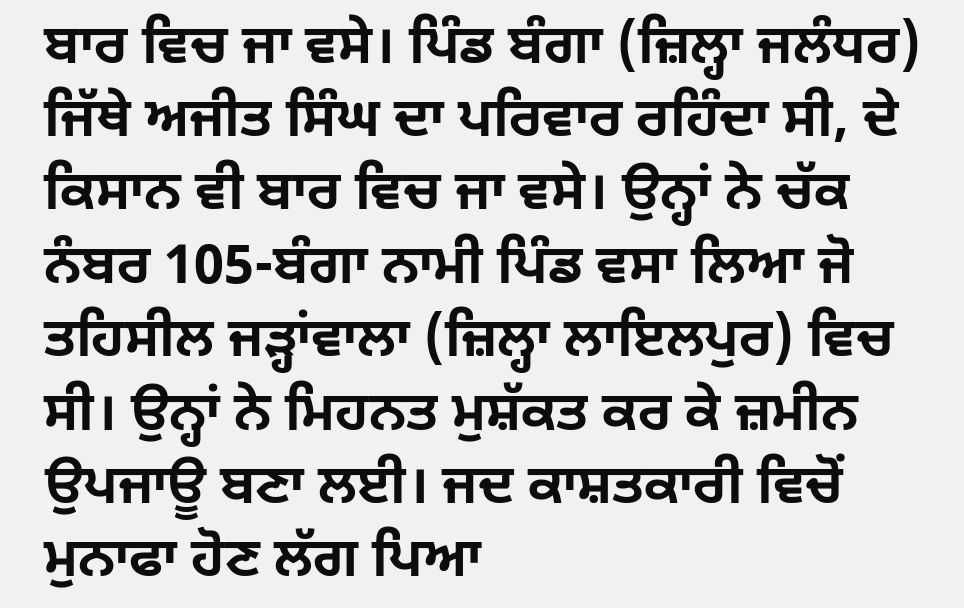ਬਾਰ ਵਿਚ ਜਾ ਵਸੇ। ਪਿੰਡ ਬੰਗਾ (ਜ਼ਿਲ੍ਹਾ ਜਲੰਧਰ) ਜਿੱਥੇ ਅਜੀਤ ਸਿੰਘ ਦਾ ਪਰਿਵਾਰ ਰਹਿੰਦਾ ਸੀ, ਦੇ ਕਿਸਾਨ ਵੀ ਬਾਰ ਵਿਚ ਜਾ ਵਸੇ। ਉਨ੍ਹਾਂ ਨੇ ਚੱਕ ਨੰਬਰ 105-ਬੰਗਾ ਨਾਮੀ ਪਿੰਡ ਵਸਾ ਲਿਆ ਜੋ ਤਹਿਸੀਲ ਜੜ੍ਹਾਂਵਾਲਾ (ਜ਼ਿਲ੍ਹਾ ਲਾਇਲਪੁਰ) ਵਿਚ ਸੀ। ਉਨ੍ਹਾਂ ਨੇ ਮਿਹਨਤ ਮੁਸ਼ੱਕਤ ਕਰ ਕੇ ਜ਼ਮੀਨ ਉਪਜਾਊ ਬਣਾ ਲਈ। ਜਦ ਕਾਸ਼ਤਕਾਰੀ ਵਿਚੋਂ ਮੁਨਾਫਾ ਹੋਣ ਲੱਗ ਪਿਆ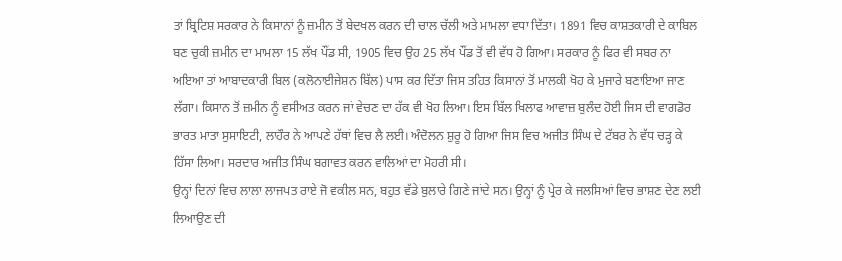ਤਾਂ ਬ੍ਰਿਟਿਸ਼ ਸਰਕਾਰ ਨੇ ਕਿਸਾਨਾਂ ਨੂੰ ਜ਼ਮੀਨ ਤੋਂ ਬੇਦਖਲ ਕਰਨ ਦੀ ਚਾਲ ਚੱਲੀ ਅਤੇ ਮਾਮਲਾ ਵਧਾ ਦਿੱਤਾ। 1891 ਵਿਚ ਕਾਸ਼ਤਕਾਰੀ ਦੇ ਕਾਬਿਲ ਬਣ ਚੁਕੀ ਜ਼ਮੀਨ ਦਾ ਮਾਮਲਾ 15 ਲੱਖ ਪੌਂਡ ਸੀ, 1905 ਵਿਚ ਉਹ 25 ਲੱਖ ਪੌਂਡ ਤੋਂ ਵੀ ਵੱਧ ਹੋ ਗਿਆ। ਸਰਕਾਰ ਨੂੰ ਫਿਰ ਵੀ ਸਬਰ ਨਾ ਅਇਆ ਤਾਂ ਆਬਾਦਕਾਰੀ ਬਿਲ (ਕਲੋਨਾਈਜੇਸ਼ਨ ਬਿੱਲ) ਪਾਸ ਕਰ ਦਿੱਤਾ ਜਿਸ ਤਹਿਤ ਕਿਸਾਨਾਂ ਤੋਂ ਮਾਲਕੀ ਖੋਹ ਕੇ ਮੁਜਾਰੇ ਬਣਾਇਆ ਜਾਣ ਲੱਗਾ। ਕਿਸਾਨ ਤੋਂ ਜ਼ਮੀਨ ਨੂੰ ਵਸੀਅਤ ਕਰਨ ਜਾਂ ਵੇਚਣ ਦਾ ਹੱਕ ਵੀ ਖੋਹ ਲਿਆ। ਇਸ ਬਿੱਲ ਖਿਲਾਫ ਆਵਾਜ਼ ਬੁਲੰਦ ਹੋਈ ਜਿਸ ਦੀ ਵਾਗਡੋਰ ਭਾਰਤ ਮਾਤਾ ਸੁਸਾਇਟੀ, ਲਾਹੌਰ ਨੇ ਆਪਣੇ ਹੱਥਾਂ ਵਿਚ ਲੈ ਲਈ। ਅੰਦੋਲਨ ਸ਼ੁਰੂ ਹੋ ਗਿਆ ਜਿਸ ਵਿਚ ਅਜੀਤ ਸਿੰਘ ਦੇ ਟੱਬਰ ਨੇ ਵੱਧ ਚੜ੍ਹ ਕੇ ਹਿੱਸਾ ਲਿਆ। ਸਰਦਾਰ ਅਜੀਤ ਸਿੰਘ ਬਗਾਵਤ ਕਰਨ ਵਾਲਿਆਂ ਦਾ ਮੋਹਰੀ ਸੀ।
ਉਨ੍ਹਾਂ ਦਿਨਾਂ ਵਿਚ ਲਾਲਾ ਲਾਜਪਤ ਰਾਏ ਜੋ ਵਕੀਲ ਸਨ, ਬਹੁਤ ਵੱਡੇ ਬੁਲਾਰੇ ਗਿਣੇ ਜਾਂਦੇ ਸਨ। ਉਨ੍ਹਾਂ ਨੂੰ ਪ੍ਰੇਰ ਕੇ ਜਲਸਿਆਂ ਵਿਚ ਭਾਸ਼ਣ ਦੇਣ ਲਈ ਲਿਆਉਣ ਦੀ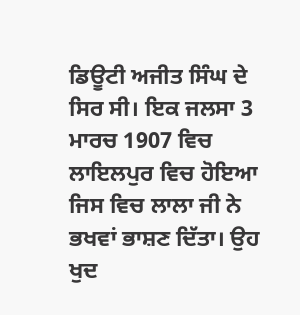ਡਿਊਟੀ ਅਜੀਤ ਸਿੰਘ ਦੇ ਸਿਰ ਸੀ। ਇਕ ਜਲਸਾ 3 ਮਾਰਚ 1907 ਵਿਚ ਲਾਇਲਪੁਰ ਵਿਚ ਹੋਇਆ ਜਿਸ ਵਿਚ ਲਾਲਾ ਜੀ ਨੇ ਭਖਵਾਂ ਭਾਸ਼ਣ ਦਿੱਤਾ। ਉਹ ਖੁਦ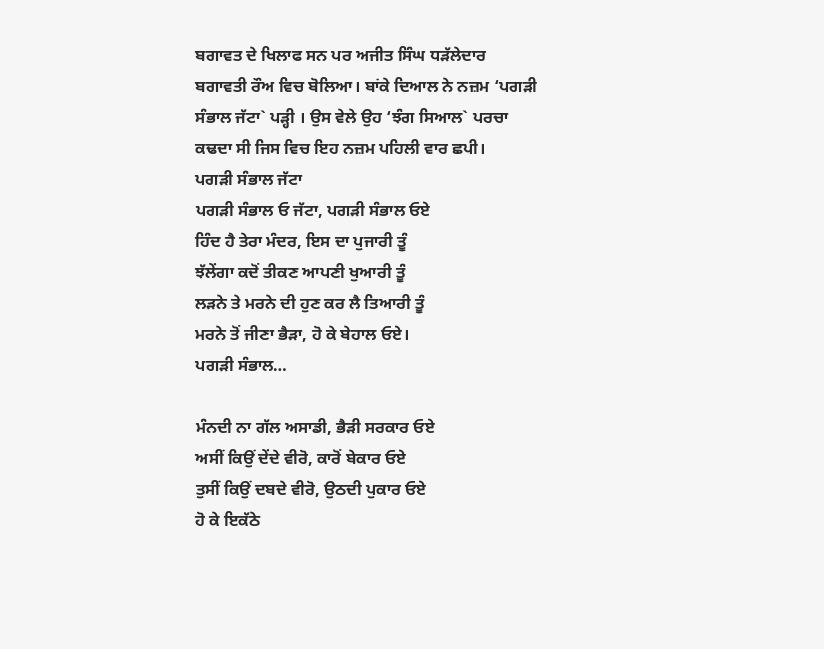ਬਗਾਵਤ ਦੇ ਖਿਲਾਫ ਸਨ ਪਰ ਅਜੀਤ ਸਿੰਘ ਧੜੱਲੇਦਾਰ ਬਗਾਵਤੀ ਰੌਅ ਵਿਚ ਬੋਲਿਆ। ਬਾਂਕੇ ਦਿਆਲ ਨੇ ਨਜ਼ਮ ‘ਪਗੜੀ ਸੰਭਾਲ ਜੱਟਾ` ਪੜ੍ਹੀ । ਉਸ ਵੇਲੇ ਉਹ ‘ਝੰਗ ਸਿਆਲ` ਪਰਚਾ ਕਢਦਾ ਸੀ ਜਿਸ ਵਿਚ ਇਹ ਨਜ਼ਮ ਪਹਿਲੀ ਵਾਰ ਛਪੀ।
ਪਗੜੀ ਸੰਭਾਲ ਜੱਟਾ
ਪਗੜੀ ਸੰਭਾਲ ਓ ਜੱਟਾ, ਪਗੜੀ ਸੰਭਾਲ ਓਏ
ਹਿੰਦ ਹੈ ਤੇਰਾ ਮੰਦਰ, ਇਸ ਦਾ ਪੁਜਾਰੀ ਤੂੰ
ਝੱਲੇਂਗਾ ਕਦੋਂ ਤੀਕਣ ਆਪਣੀ ਖੁਆਰੀ ਤੂੰ
ਲੜਨੇ ਤੇ ਮਰਨੇ ਦੀ ਹੁਣ ਕਰ ਲੈ ਤਿਆਰੀ ਤੂੰ
ਮਰਨੇ ਤੋਂ ਜੀਣਾ ਭੈੜਾ, ਹੋ ਕੇ ਬੇਹਾਲ ਓਏ।
ਪਗੜੀ ਸੰਭਾਲ…

ਮੰਨਦੀ ਨਾ ਗੱਲ ਅਸਾਡੀ, ਭੈੜੀ ਸਰਕਾਰ ਓਏ
ਅਸੀਂ ਕਿਉਂ ਦੇਂਦੇ ਵੀਰੋ, ਕਾਰੋਂ ਬੇਕਾਰ ਓਏ
ਤੁਸੀਂ ਕਿਉਂ ਦਬਦੇ ਵੀਰੋ, ਉਠਦੀ ਪੁਕਾਰ ਓਏ
ਹੋ ਕੇ ਇਕੱਠੇ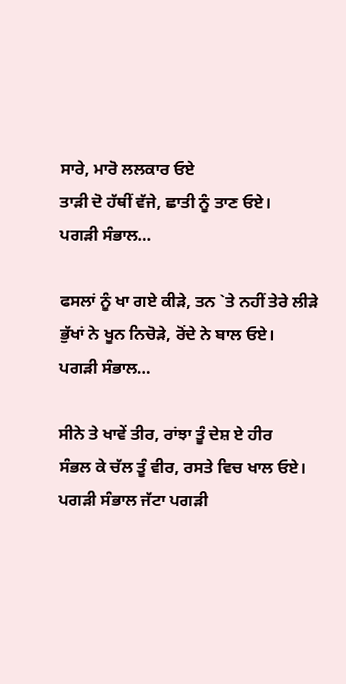ਸਾਰੇ, ਮਾਰੋ ਲਲਕਾਰ ਓਏ
ਤਾੜੀ ਦੋ ਹੱਥੀਂ ਵੱਜੇ, ਛਾਤੀ ਨੂੰ ਤਾਣ ਓਏ।
ਪਗੜੀ ਸੰਭਾਲ…

ਫਸਲਾਂ ਨੂੰ ਖਾ ਗਏ ਕੀੜੇ, ਤਨ `ਤੇ ਨਹੀਂ ਤੇਰੇ ਲੀੜੇ
ਭੁੱਖਾਂ ਨੇ ਖੂਨ ਨਿਚੋੜੇ, ਰੋਂਦੇ ਨੇ ਬਾਲ ਓਏ।
ਪਗੜੀ ਸੰਭਾਲ…

ਸੀਨੇ ਤੇ ਖਾਵੇਂ ਤੀਰ, ਰਾਂਝਾ ਤੂੰ ਦੇਸ਼ ਏ ਹੀਰ
ਸੰਭਲ ਕੇ ਚੱਲ ਤੂੰ ਵੀਰ, ਰਸਤੇ ਵਿਚ ਖਾਲ ਓਏ।
ਪਗੜੀ ਸੰਭਾਲ ਜੱਟਾ ਪਗੜੀ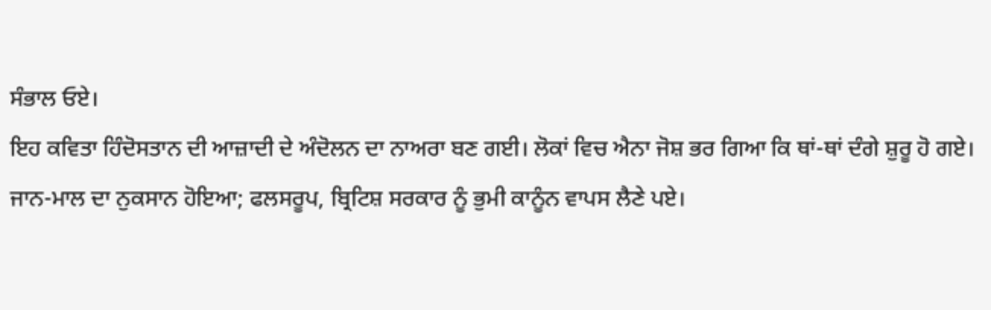ਸੰਭਾਲ ਓਏ।
ਇਹ ਕਵਿਤਾ ਹਿੰਦੋਸਤਾਨ ਦੀ ਆਜ਼ਾਦੀ ਦੇ ਅੰਦੋਲਨ ਦਾ ਨਾਅਰਾ ਬਣ ਗਈ। ਲੋਕਾਂ ਵਿਚ ਐਨਾ ਜੋਸ਼ ਭਰ ਗਿਆ ਕਿ ਥਾਂ-ਥਾਂ ਦੰਗੇ ਸ਼ੁਰੂ ਹੋ ਗਏ। ਜਾਨ-ਮਾਲ ਦਾ ਨੁਕਸਾਨ ਹੋਇਆ; ਫਲਸਰੂਪ, ਬ੍ਰਿਟਿਸ਼ ਸਰਕਾਰ ਨੂੰ ਭੁਮੀ ਕਾਨੂੰਨ ਵਾਪਸ ਲੈਣੇ ਪਏ।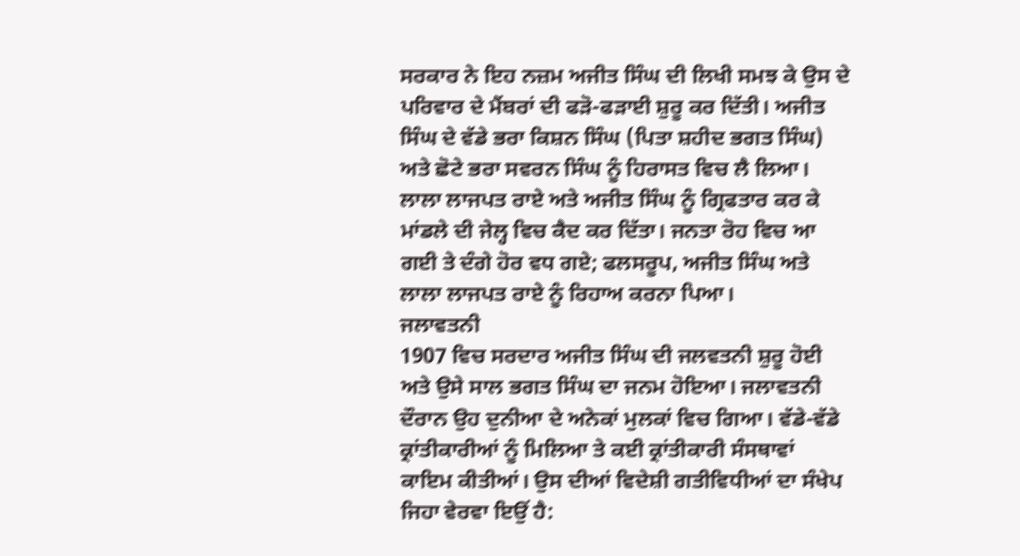ਸਰਕਾਰ ਨੇ ਇਹ ਨਜ਼ਮ ਅਜੀਤ ਸਿੰਘ ਦੀ ਲਿਖੀ ਸਮਝ ਕੇ ਉਸ ਦੇ ਪਰਿਵਾਰ ਦੇ ਮੈਂਬਰਾਂ ਦੀ ਫੜੋ-ਫੜਾਈ ਸ਼ੁਰੂ ਕਰ ਦਿੱਤੀ। ਅਜੀਤ ਸਿੰਘ ਦੇ ਵੱਡੇ ਭਰਾ ਕਿਸ਼ਨ ਸਿੰਘ (ਪਿਤਾ ਸ਼ਹੀਦ ਭਗਤ ਸਿੰਘ) ਅਤੇ ਛੋਟੇ ਭਰਾ ਸਵਰਨ ਸਿੰਘ ਨੂੰ ਹਿਰਾਸਤ ਵਿਚ ਲੈ ਲਿਆ। ਲਾਲਾ ਲਾਜਪਤ ਰਾਏ ਅਤੇ ਅਜੀਤ ਸਿੰਘ ਨੂੰ ਗ੍ਰਿਫਤਾਰ ਕਰ ਕੇ ਮਾਂਡਲੇ ਦੀ ਜੇਲ੍ਹ ਵਿਚ ਕੈਦ ਕਰ ਦਿੱਤਾ। ਜਨਤਾ ਰੋਹ ਵਿਚ ਆ ਗਈ ਤੇ ਦੰਗੇ ਹੋਰ ਵਧ ਗਏ; ਫਲਸਰੂਪ, ਅਜੀਤ ਸਿੰਘ ਅਤੇ ਲਾਲਾ ਲਾਜਪਤ ਰਾਏ ਨੂੰ ਰਿਹਾਅ ਕਰਨਾ ਪਿਆ।
ਜਲਾਵਤਨੀ
1907 ਵਿਚ ਸਰਦਾਰ ਅਜੀਤ ਸਿੰਘ ਦੀ ਜਲਵਤਨੀ ਸ਼ੁਰੂ ਹੋਈ ਅਤੇ ਉਸੇ ਸਾਲ ਭਗਤ ਸਿੰਘ ਦਾ ਜਨਮ ਹੋਇਆ। ਜਲਾਵਤਨੀ ਦੌਰਾਨ ਉਹ ਦੁਨੀਆ ਦੇ ਅਨੇਕਾਂ ਮੁਲਕਾਂ ਵਿਚ ਗਿਆ। ਵੱਡੇ-ਵੱਡੇ ਕ੍ਰਾਂਤੀਕਾਰੀਆਂ ਨੂੰ ਮਿਲਿਆ ਤੇ ਕਈ ਕ੍ਰਾਂਤੀਕਾਰੀ ਸੰਸਥਾਵਾਂ ਕਾਇਮ ਕੀਤੀਆਂ। ਉਸ ਦੀਆਂ ਵਿਦੇਸ਼ੀ ਗਤੀਵਿਧੀਆਂ ਦਾ ਸੰਖੇਪ ਜਿਹਾ ਵੇਰਵਾ ਇਉਂ ਹੈ: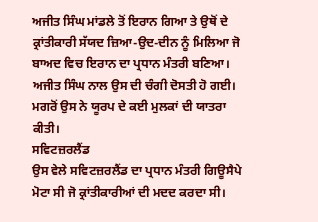ਅਜੀਤ ਸਿੰਘ ਮਾਂਡਲੇ ਤੋਂ ਇਰਾਨ ਗਿਆ ਤੇ ਉਥੋਂ ਦੇ ਕ੍ਰਾਂਤੀਕਾਰੀ ਸੱਯਦ ਜ਼ਿਆ-ਉਦ-ਦੀਨ ਨੂੰ ਮਿਲਿਆ ਜੋ ਬਾਅਦ ਵਿਚ ਇਰਾਨ ਦਾ ਪ੍ਰਧਾਨ ਮੰਤਰੀ ਬਣਿਆ। ਅਜੀਤ ਸਿੰਘ ਨਾਲ ਉਸ ਦੀ ਚੰਗੀ ਦੋਸਤੀ ਹੋ ਗਈ। ਮਗਰੋਂ ਉਸ ਨੇ ਯੂਰਪ ਦੇ ਕਈ ਮੁਲਕਾਂ ਦੀ ਯਾਤਰਾ ਕੀਤੀ।
ਸਵਿਟਜ਼ਰਲੈਂਡ
ਉਸ ਵੇਲੇ ਸਵਿਟਜ਼ਰਲੈਂਡ ਦਾ ਪ੍ਰਧਾਨ ਮੰਤਰੀ ਗਿਊਸੈਪੇ ਮੋਟਾ ਸੀ ਜੋ ਕ੍ਰਾਂਤੀਕਾਰੀਆਂ ਦੀ ਮਦਦ ਕਰਦਾ ਸੀ।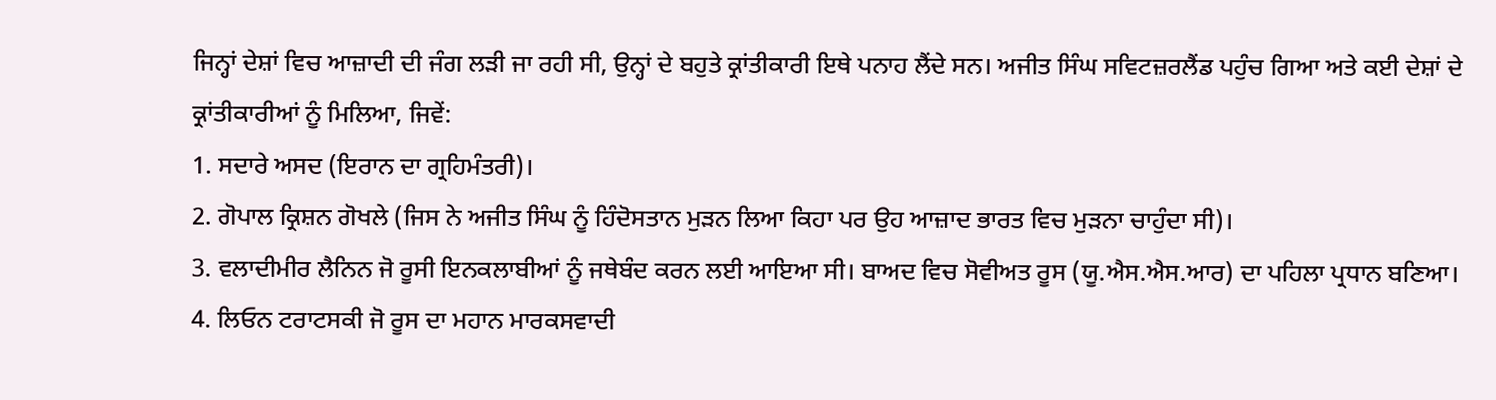ਜਿਨ੍ਹਾਂ ਦੇਸ਼ਾਂ ਵਿਚ ਆਜ਼ਾਦੀ ਦੀ ਜੰਗ ਲੜੀ ਜਾ ਰਹੀ ਸੀ, ਉਨ੍ਹਾਂ ਦੇ ਬਹੁਤੇ ਕ੍ਰਾਂਤੀਕਾਰੀ ਇਥੇ ਪਨਾਹ ਲੈਂਦੇ ਸਨ। ਅਜੀਤ ਸਿੰਘ ਸਵਿਟਜ਼ਰਲੈਂਡ ਪਹੁੰਚ ਗਿਆ ਅਤੇ ਕਈ ਦੇਸ਼ਾਂ ਦੇ ਕ੍ਰਾਂਤੀਕਾਰੀਆਂ ਨੂੰ ਮਿਲਿਆ, ਜਿਵੇਂ:
1. ਸਦਾਰੇ ਅਸਦ (ਇਰਾਨ ਦਾ ਗ੍ਰਹਿਮੰਤਰੀ)।
2. ਗੋਪਾਲ ਕ੍ਰਿਸ਼ਨ ਗੋਖਲੇ (ਜਿਸ ਨੇ ਅਜੀਤ ਸਿੰਘ ਨੂੰ ਹਿੰਦੋਸਤਾਨ ਮੁੜਨ ਲਿਆ ਕਿਹਾ ਪਰ ਉਹ ਆਜ਼ਾਦ ਭਾਰਤ ਵਿਚ ਮੁੜਨਾ ਚਾਹੁੰਦਾ ਸੀ)।
3. ਵਲਾਦੀਮੀਰ ਲੈਨਿਨ ਜੋ ਰੂਸੀ ਇਨਕਲਾਬੀਆਂ ਨੂੰ ਜਥੇਬੰਦ ਕਰਨ ਲਈ ਆਇਆ ਸੀ। ਬਾਅਦ ਵਿਚ ਸੋਵੀਅਤ ਰੂਸ (ਯੂ.ਐਸ.ਐਸ.ਆਰ) ਦਾ ਪਹਿਲਾ ਪ੍ਰਧਾਨ ਬਣਿਆ।
4. ਲਿਓਨ ਟਰਾਟਸਕੀ ਜੋ ਰੂਸ ਦਾ ਮਹਾਨ ਮਾਰਕਸਵਾਦੀ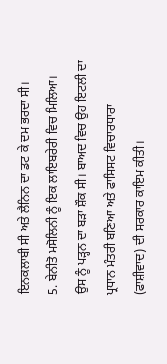ਇਨਕਲਾਬੀ ਸੀ ਅਤੇ ਲੈਨਿਨ ਦਾ ਡਟ ਕੇ ਦਮ ਭਰਦਾ ਸੀ।
5. ਬੇਨੀਤੋ ਮਸੋਲਿਨੀ ਨੂੰ ਇਕ ਲਾਇਬਰੇਰੀ ਵਿਚ ਮਿਲਿਆ। ਉਸ ਨੂੰ ਪੜ੍ਹਨ ਦਾ ਬੜਾ ਸ਼ੌਕ ਸੀ। ਬਾਅਦ ਵਿਚ ਉਹ ਇਟਲੀ ਦਾ ਪ੍ਰਧਾਨ ਮੰਤਰੀ ਬਣਿਆ ਅਤੇ ਫਾਸਿਸਟ ਵਿਚਾਰਧਾਰਾ (ਫਾਸ਼ੀਵਾਦ) ਦੀ ਸਰਕਾਰ ਕਾਇਮ ਕੀਤੀ।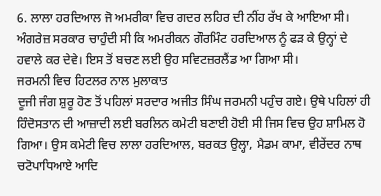6. ਲਾਲਾ ਹਰਦਿਆਲ ਜੋ ਅਮਰੀਕਾ ਵਿਚ ਗਦਰ ਲਹਿਰ ਦੀ ਨੀਂਹ ਰੱਖ ਕੇ ਆਇਆ ਸੀ। ਅੰਗਰੇਜ਼ ਸਰਕਾਰ ਚਾਹੁੰਦੀ ਸੀ ਕਿ ਅਮਰੀਕਨ ਗੌਰਮਿੰਟ ਹਰਦਿਆਲ ਨੂੰ ਫੜ ਕੇ ਉਨ੍ਹਾਂ ਦੇ ਹਵਾਲੇ ਕਰ ਦੇਵੇ। ਇਸ ਤੋਂ ਬਚਣ ਲਈ ਉਹ ਸਵਿਟਜ਼ਰਲੈਂਡ ਆ ਗਿਆ ਸੀ।
ਜਰਮਨੀ ਵਿਚ ਹਿਟਲਰ ਨਾਲ ਮੁਲਾਕਾਤ
ਦੂਜੀ ਜੰਗ ਸ਼ੁਰੂ ਹੋਣ ਤੋਂ ਪਹਿਲਾਂ ਸਰਦਾਰ ਅਜੀਤ ਸਿੰਘ ਜਰਮਨੀ ਪਹੁੰਚ ਗਏ। ਉਥੇ ਪਹਿਲਾਂ ਹੀ ਹਿੰਦੋਸਤਾਨ ਦੀ ਆਜ਼ਾਦੀ ਲਈ ਬਰਲਿਨ ਕਮੇਟੀ ਬਣਾਈ ਹੋਈ ਸੀ ਜਿਸ ਵਿਚ ਉਹ ਸ਼ਾਮਿਲ ਹੋ ਗਿਆ। ਉਸ ਕਮੇਟੀ ਵਿਚ ਲਾਲਾ ਹਰਦਿਆਲ, ਬਰਕਤ ਉਲ੍ਹਾ, ਮੈਡਮ ਕਾਮਾ, ਵੀਰੇਂਦਰ ਨਾਥ ਚਟੋਪਾਧਿਆਏ ਆਦਿ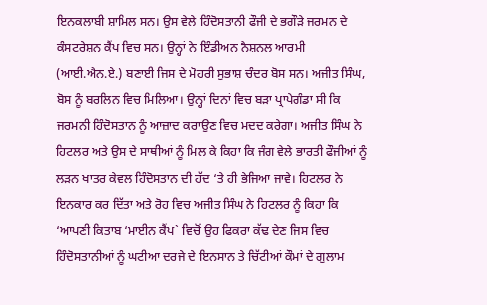ਇਨਕਲਾਬੀ ਸ਼ਾਮਿਲ ਸਨ। ਉਸ ਵੇਲੇ ਹਿੰਦੋਸਤਾਨੀ ਫੌਜੀ ਦੇ ਭਗੌੜੇ ਜਰਮਨ ਦੇ ਕੰਸਟਰੇਸ਼ਨ ਕੈਂਪ ਵਿਚ ਸਨ। ਉਨ੍ਹਾਂ ਨੇ ਇੰਡੀਅਨ ਨੈਸ਼ਨਲ ਆਰਮੀ (ਆਈ.ਐਨ.ਏ.) ਬਣਾਈ ਜਿਸ ਦੇ ਮੋਹਰੀ ਸੁਭਾਸ਼ ਚੰਦਰ ਬੋਸ ਸਨ। ਅਜੀਤ ਸਿੰਘ, ਬੋਸ ਨੂੰ ਬਰਲਿਨ ਵਿਚ ਮਿਲਿਆ। ਉਨ੍ਹਾਂ ਦਿਨਾਂ ਵਿਚ ਬੜਾ ਪ੍ਰਾਪੇਗੰਡਾ ਸੀ ਕਿ ਜਰਮਨੀ ਹਿੰਦੋਸਤਾਨ ਨੂੰ ਆਜ਼ਾਦ ਕਰਾਉਣ ਵਿਚ ਮਦਦ ਕਰੇਗਾ। ਅਜੀਤ ਸਿੰਘ ਨੇ ਹਿਟਲਰ ਅਤੇ ਉਸ ਦੇ ਸਾਥੀਆਂ ਨੂੰ ਮਿਲ ਕੇ ਕਿਹਾ ਕਿ ਜੰਗ ਵੇਲੇ ਭਾਰਤੀ ਫੌਜੀਆਂ ਨੂੰ ਲੜਨ ਖਾਤਰ ਕੇਵਲ ਹਿੰਦੋਸਤਾਨ ਦੀ ਹੱਦ ‘ਤੇ ਹੀ ਭੇਜਿਆ ਜਾਵੇ। ਹਿਟਲਰ ਨੇ ਇਨਕਾਰ ਕਰ ਦਿੱਤਾ ਅਤੇ ਰੋਹ ਵਿਚ ਅਜੀਤ ਸਿੰਘ ਨੇ ਹਿਟਲਰ ਨੂੰ ਕਿਹਾ ਕਿ ‘ਆਪਣੀ ਕਿਤਾਬ ‘ਮਾਈਨ ਕੈਂਪ` ਵਿਚੋਂ ਉਹ ਫਿਕਰਾ ਕੱਢ ਦੇਣ ਜਿਸ ਵਿਚ ਹਿੰਦੋਸਤਾਨੀਆਂ ਨੂੰ ਘਟੀਆ ਦਰਜੇ ਦੇ ਇਨਸਾਨ ਤੇ ਚਿੱਟੀਆਂ ਕੌਮਾਂ ਦੇ ਗੁਲਾਮ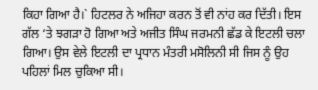ਕਿਹਾ ਗਿਆ ਹੈ।` ਹਿਟਲਰ ਨੇ ਅਜਿਹਾ ਕਰਨ ਤੋਂ ਵੀ ਨਾਂਹ ਕਰ ਦਿੱਤੀ। ਇਸ ਗੱਲ ‘ਤੇ ਝਗੜਾ ਹੋ ਗਿਆ ਅਤੇ ਅਜੀਤ ਸਿੰਘ ਜਰਮਨੀ ਛੱਡ ਕੇ ਇਟਲੀ ਚਲਾ ਗਿਆ। ਉਸ ਵੇਲੇ ਇਟਲੀ ਦਾ ਪ੍ਰਧਾਨ ਮੰਤਰੀ ਮਸੋਲਿਨੀ ਸੀ ਜਿਸ ਨੂੰ ਉਹ ਪਹਿਲਾਂ ਮਿਲ ਚੁਕਿਆ ਸੀ।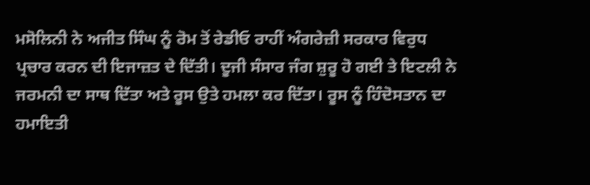ਮਸੋਲਿਨੀ ਨੇ ਅਜੀਤ ਸਿੰਘ ਨੂੰ ਰੋਮ ਤੋਂ ਰੇਡੀਓ ਰਾਹੀਂ ਅੰਗਰੇਜ਼ੀ ਸਰਕਾਰ ਵਿਰੁਧ ਪ੍ਰਚਾਰ ਕਰਨ ਦੀ ਇਜਾਜ਼ਤ ਦੇ ਦਿੱਤੀ। ਦੂਜੀ ਸੰਸਾਰ ਜੰਗ ਸ਼ੁਰੂ ਹੋ ਗਈ ਤੇ ਇਟਲੀ ਨੇ ਜਰਮਨੀ ਦਾ ਸਾਥ ਦਿੱਤਾ ਅਤੇ ਰੂਸ ਉਤੇ ਹਮਲਾ ਕਰ ਦਿੱਤਾ। ਰੂਸ ਨੂੰ ਹਿੰਦੋਸਤਾਨ ਦਾ ਹਮਾਇਤੀ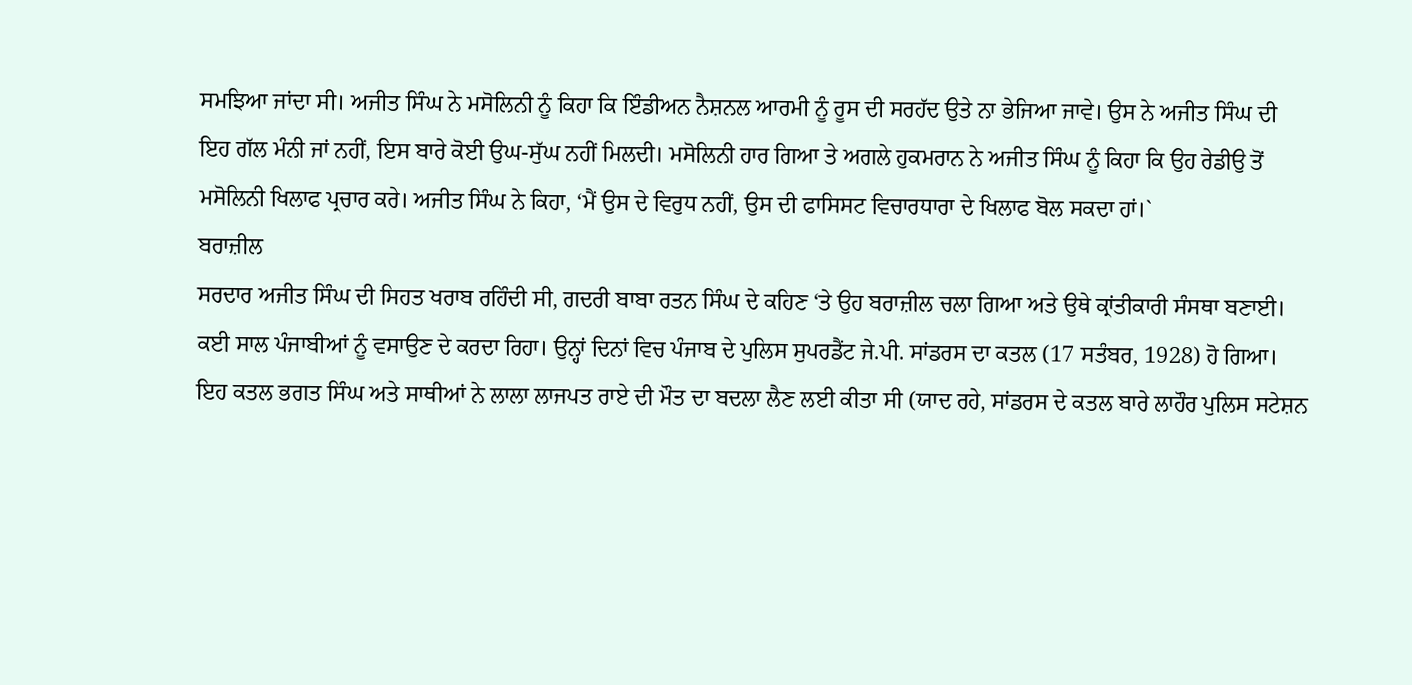ਸਮਝਿਆ ਜਾਂਦਾ ਸੀ। ਅਜੀਤ ਸਿੰਘ ਨੇ ਮਸੋਲਿਨੀ ਨੂੰ ਕਿਹਾ ਕਿ ਇੰਡੀਅਨ ਨੈਸ਼ਨਲ ਆਰਮੀ ਨੂੰ ਰੂਸ ਦੀ ਸਰਹੱਦ ਉਤੇ ਨਾ ਭੇਜਿਆ ਜਾਵੇ। ਉਸ ਨੇ ਅਜੀਤ ਸਿੰਘ ਦੀ ਇਹ ਗੱਲ ਮੰਨੀ ਜਾਂ ਨਹੀਂ, ਇਸ ਬਾਰੇ ਕੋਈ ਉਘ-ਸੁੱਘ ਨਹੀਂ ਮਿਲਦੀ। ਮਸੋਲਿਨੀ ਹਾਰ ਗਿਆ ਤੇ ਅਗਲੇ ਹੁਕਮਰਾਨ ਨੇ ਅਜੀਤ ਸਿੰਘ ਨੂੰ ਕਿਹਾ ਕਿ ਉਹ ਰੇਡੀਉ ਤੋਂ ਮਸੋਲਿਨੀ ਖਿਲਾਫ ਪ੍ਰਚਾਰ ਕਰੇ। ਅਜੀਤ ਸਿੰਘ ਨੇ ਕਿਹਾ, ‘ਮੈਂ ਉਸ ਦੇ ਵਿਰੁਧ ਨਹੀਂ, ਉਸ ਦੀ ਫਾਸਿਸਟ ਵਿਚਾਰਧਾਰਾ ਦੇ ਖਿਲਾਫ ਬੋਲ ਸਕਦਾ ਹਾਂ।`
ਬਰਾਜ਼ੀਲ
ਸਰਦਾਰ ਅਜੀਤ ਸਿੰਘ ਦੀ ਸਿਹਤ ਖਰਾਬ ਰਹਿੰਦੀ ਸੀ, ਗਦਰੀ ਬਾਬਾ ਰਤਨ ਸਿੰਘ ਦੇ ਕਹਿਣ ‘ਤੇ ਉਹ ਬਰਾਜ਼ੀਲ ਚਲਾ ਗਿਆ ਅਤੇ ਉਥੇ ਕ੍ਰਾਂਤੀਕਾਰੀ ਸੰਸਥਾ ਬਣਾਈ। ਕਈ ਸਾਲ ਪੰਜਾਬੀਆਂ ਨੂੰ ਵਸਾਉਣ ਦੇ ਕਰਦਾ ਰਿਹਾ। ਉਨ੍ਹਾਂ ਦਿਨਾਂ ਵਿਚ ਪੰਜਾਬ ਦੇ ਪੁਲਿਸ ਸੁਪਰਡੈਂਟ ਜੇ.ਪੀ. ਸਾਂਡਰਸ ਦਾ ਕਤਲ (17 ਸਤੰਬਰ, 1928) ਹੋ ਗਿਆ। ਇਹ ਕਤਲ ਭਗਤ ਸਿੰਘ ਅਤੇ ਸਾਥੀਆਂ ਨੇ ਲਾਲਾ ਲਾਜਪਤ ਰਾਏ ਦੀ ਮੌਤ ਦਾ ਬਦਲਾ ਲੈਣ ਲਈ ਕੀਤਾ ਸੀ (ਯਾਦ ਰਹੇ, ਸਾਂਡਰਸ ਦੇ ਕਤਲ ਬਾਰੇ ਲਾਹੌਰ ਪੁਲਿਸ ਸਟੇਸ਼ਨ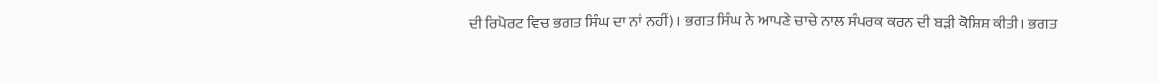ਦੀ ਰਿਪੋਰਟ ਵਿਚ ਭਗਤ ਸਿੰਘ ਦਾ ਨਾਂ ਨਹੀਂ)। ਭਗਤ ਸਿੰਘ ਨੇ ਆਪਣੇ ਚਾਚੇ ਨਾਲ ਸੰਪਰਕ ਕਰਨ ਦੀ ਬੜੀ ਕੋਸ਼ਿਸ਼ ਕੀਤੀ। ਭਗਤ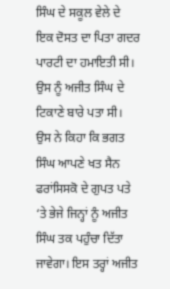ਸਿੰਘ ਦੇ ਸਕੂਲ ਵੇਲੇ ਦੇ ਇਕ ਦੋਸਤ ਦਾ ਪਿਤਾ ਗਦਰ ਪਾਰਟੀ ਦਾ ਹਮਾਇਤੀ ਸੀ। ਉਸ ਨੂੰ ਅਜੀਤ ਸਿੰਘ ਦੇ ਟਿਕਾਣੇ ਬਾਰੇ ਪਤਾ ਸੀ। ਉਸ ਨੇ ਕਿਹਾ ਕਿ ਭਗਤ ਸਿੰਘ ਆਪਣੇ ਖਤ ਸੈਨ ਫਰਾਂਸਿਸਕੋ ਦੇ ਗੁਪਤ ਪਤੇ ‘ਤੇ ਭੇਜੇ ਜਿਨ੍ਹਾਂ ਨੂੰ ਅਜੀਤ ਸਿੰਘ ਤਕ ਪਹੁੰਚਾ ਦਿੱਤਾ ਜਾਵੇਗਾ। ਇਸ ਤਰ੍ਹਾਂ ਅਜੀਤ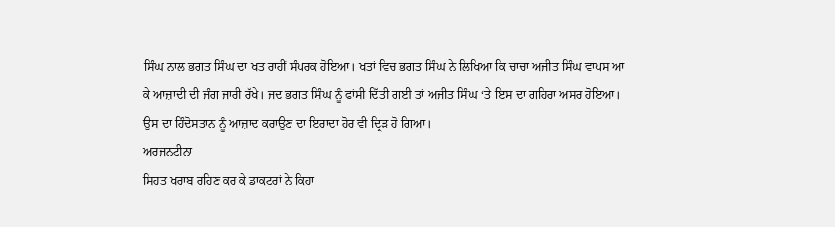ਸਿੰਘ ਨਾਲ ਭਗਤ ਸਿੰਘ ਦਾ ਖਤ ਰਾਹੀਂ ਸੰਪਰਕ ਹੋਇਆ। ਖਤਾਂ ਵਿਚ ਭਗਤ ਸਿੰਘ ਨੇ ਲਿਖਿਆ ਕਿ ਚਾਚਾ ਅਜੀਤ ਸਿੰਘ ਵਾਪਸ ਆ ਕੇ ਆਜ਼ਾਦੀ ਦੀ ਜੰਗ ਜਾਰੀ ਰੱਖੇ। ਜਦ ਭਗਤ ਸਿੰਘ ਨੂੰ ਫਾਂਸੀ ਦਿੱਤੀ ਗਈ ਤਾਂ ਅਜੀਤ ਸਿੰਘ ‘ਤੇ ਇਸ ਦਾ ਗਹਿਰਾ ਅਸਰ ਹੋਇਆ। ਉਸ ਦਾ ਹਿੰਦੋਸਤਾਨ ਨੂੰ ਆਜ਼ਾਦ ਕਰਾਉਣ ਦਾ ਇਰਾਦਾ ਹੋਰ ਵੀ ਦ੍ਰਿੜ ਹੋ ਗਿਆ।
ਅਰਜਨਟੀਨਾ
ਸਿਹਤ ਖਰਾਬ ਰਹਿਣ ਕਰ ਕੇ ਡਾਕਟਰਾਂ ਨੇ ਕਿਹਾ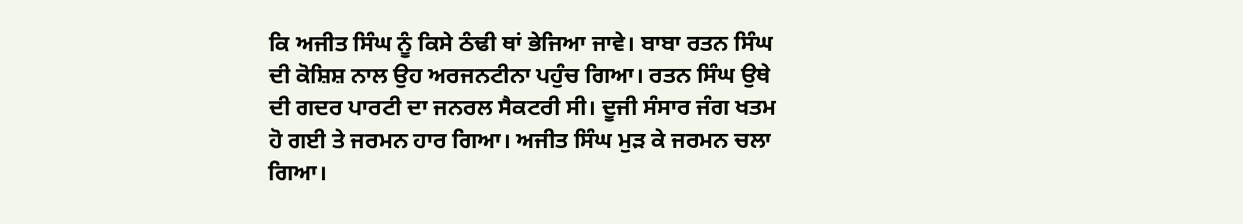ਕਿ ਅਜੀਤ ਸਿੰਘ ਨੂੰ ਕਿਸੇ ਠੰਢੀ ਥਾਂ ਭੇਜਿਆ ਜਾਵੇ। ਬਾਬਾ ਰਤਨ ਸਿੰਘ ਦੀ ਕੋਸ਼ਿਸ਼ ਨਾਲ ਉਹ ਅਰਜਨਟੀਨਾ ਪਹੁੰਚ ਗਿਆ। ਰਤਨ ਸਿੰਘ ਉਥੇ ਦੀ ਗਦਰ ਪਾਰਟੀ ਦਾ ਜਨਰਲ ਸੈਕਟਰੀ ਸੀ। ਦੂਜੀ ਸੰਸਾਰ ਜੰਗ ਖਤਮ ਹੋ ਗਈ ਤੇ ਜਰਮਨ ਹਾਰ ਗਿਆ। ਅਜੀਤ ਸਿੰਘ ਮੁੜ ਕੇ ਜਰਮਨ ਚਲਾ ਗਿਆ।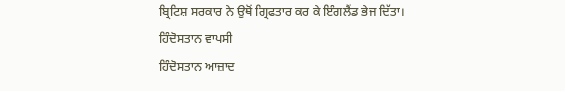ਬ੍ਰਿਟਿਸ਼ ਸਰਕਾਰ ਨੇ ਉਥੋਂ ਗ੍ਰਿਫਤਾਰ ਕਰ ਕੇ ਇੰਗਲੈਂਡ ਭੇਜ ਦਿੱਤਾ।
ਹਿੰਦੋਸਤਾਨ ਵਾਪਸੀ
ਹਿੰਦੋਸਤਾਨ ਆਜ਼ਾਦ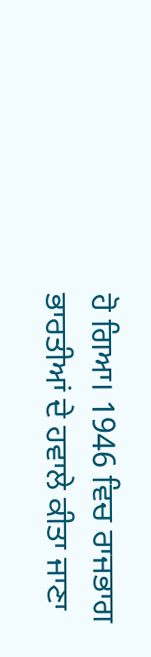ਹੋ ਗਿਆ। 1946 ਵਿਚ ਰਾਜਭਾਗ ਭਾਰਤੀਆਂ ਦੇ ਹਵਾਲੇ ਕੀਤਾ ਜਾਣਾ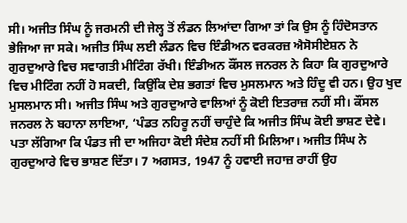ਸੀ। ਅਜੀਤ ਸਿੰਘ ਨੂੰ ਜਰਮਨੀ ਦੀ ਜੇਲ੍ਹ ਤੋਂ ਲੰਡਨ ਲਿਆਂਦਾ ਗਿਆ ਤਾਂ ਕਿ ਉਸ ਨੂੰ ਹਿੰਦੋਸਤਾਨ ਭੇਜਿਆ ਜਾ ਸਕੇ। ਅਜੀਤ ਸਿੰਘ ਲਈ ਲੰਡਨ ਵਿਚ ਇੰਡੀਅਨ ਵਰਕਰਜ਼ ਐਸੋਸੀਏਸ਼ਨ ਨੇ ਗੁਰਦੁਆਰੇ ਵਿਚ ਸਵਾਗਤੀ ਮੀਟਿੰਗ ਰੱਖੀ। ਇੰਡੀਅਨ ਕੌਂਸਲ ਜਨਰਲ ਨੇ ਕਿਹਾ ਕਿ ਗੁਰਦੁਆਰੇ ਵਿਚ ਮੀਟਿੰਗ ਨਹੀਂ ਹੋ ਸਕਦੀ, ਕਿਉਂਕਿ ਦੇਸ਼ ਭਗਤਾਂ ਵਿਚ ਮੁਸਲਮਾਨ ਅਤੇ ਹਿੰਦੂ ਵੀ ਹਨ। ਉਹ ਖੁਦ ਮੁਸਲਮਾਨ ਸੀ। ਅਜੀਤ ਸਿੰਘ ਅਤੇ ਗੁਰਦੁਆਰੇ ਵਾਲਿਆਂ ਨੂੰ ਕੋਈ ਇਤਰਾਜ਼ ਨਹੀਂ ਸੀ। ਕੌਂਸਲ ਜਨਰਲ ਨੇ ਬਹਾਨਾ ਲਾਇਆ, ‘ਪੰਡਤ ਨਹਿਰੂ ਨਹੀਂ ਚਾਹੁੰਦੇ ਕਿ ਅਜੀਤ ਸਿੰਘ ਕੋਈ ਭਾਸ਼ਣ ਦੇਵੇ। ਪਤਾ ਲੱਗਿਆ ਕਿ ਪੰਡਤ ਜੀ ਦਾ ਅਜਿਹਾ ਕੋਈ ਸੰਦੇਸ਼ ਨਹੀਂ ਸੀ ਮਿਲਿਆ। ਅਜੀਤ ਸਿੰਘ ਨੇ ਗੁਰਦੁਆਰੇ ਵਿਚ ਭਾਸ਼ਣ ਦਿੱਤਾ। 7 ਅਗਸਤ, 1947 ਨੂੰ ਹਵਾਈ ਜਹਾਜ਼ ਰਾਹੀਂ ਉਹ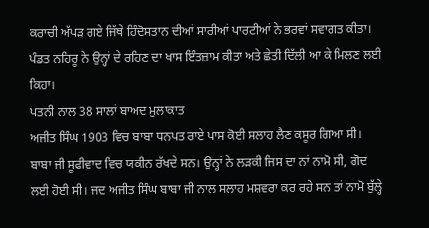ਕਰਾਚੀ ਅੱਪੜ ਗਏ ਜਿੱਥੇ ਹਿੰਦੋਸਤਾਨ ਦੀਆਂ ਸਾਰੀਆਂ ਪਾਰਟੀਆਂ ਨੇ ਭਰਵਾਂ ਸਵਾਗਤ ਕੀਤਾ। ਪੰਡਤ ਨਹਿਰੂ ਨੇ ਉਨ੍ਹਾਂ ਦੇ ਰਹਿਣ ਦਾ ਖਾਸ ਇੰਤਜ਼ਾਮ ਕੀਤਾ ਅਤੇ ਛੇਤੀ ਦਿੱਲੀ ਆ ਕੇ ਮਿਲਣ ਲਈ ਕਿਹਾ।
ਪਤਨੀ ਨਾਲ 38 ਸਾਲਾਂ ਬਾਅਦ ਮੁਲਾਕਾਤ
ਅਜੀਤ ਸਿੰਘ 1903 ਵਿਚ ਬਾਬਾ ਧਨਪਤ ਰਾਏ ਪਾਸ ਕੋਈ ਸਲਾਹ ਲੈਣ ਕਸੂਰ ਗਿਆ ਸੀ। ਬਾਬਾ ਜੀ ਸੂਫੀਵਾਦ ਵਿਚ ਯਕੀਨ ਰੱਖਦੇ ਸਨ। ਉਨ੍ਹਾਂ ਨੇ ਲੜਕੀ ਜਿਸ ਦਾ ਨਾਂ ਨਾਮੋ ਸੀ, ਗੋਦ ਲਈ ਹੋਈ ਸੀ। ਜਦ ਅਜੀਤ ਸਿੰਘ ਬਾਬਾ ਜੀ ਨਾਲ ਸਲਾਹ ਮਸ਼ਵਰਾ ਕਰ ਰਹੇ ਸਨ ਤਾਂ ਨਾਮੋ ਬੁੱਲ੍ਹੇ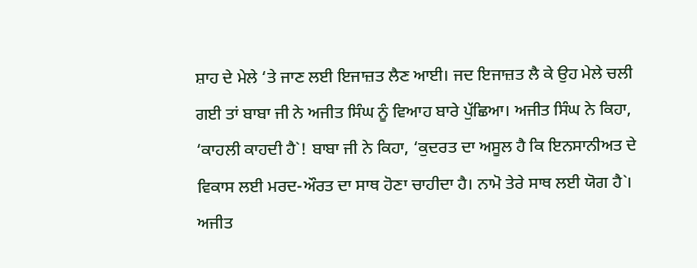ਸ਼ਾਹ ਦੇ ਮੇਲੇ ‘ਤੇ ਜਾਣ ਲਈ ਇਜਾਜ਼ਤ ਲੈਣ ਆਈ। ਜਦ ਇਜਾਜ਼ਤ ਲੈ ਕੇ ਉਹ ਮੇਲੇ ਚਲੀ ਗਈ ਤਾਂ ਬਾਬਾ ਜੀ ਨੇ ਅਜੀਤ ਸਿੰਘ ਨੂੰ ਵਿਆਹ ਬਾਰੇ ਪੁੱਛਿਆ। ਅਜੀਤ ਸਿੰਘ ਨੇ ਕਿਹਾ, ‘ਕਾਹਲੀ ਕਾਹਦੀ ਹੈ`! ਬਾਬਾ ਜੀ ਨੇ ਕਿਹਾ, ‘ਕੁਦਰਤ ਦਾ ਅਸੂਲ ਹੈ ਕਿ ਇਨਸਾਨੀਅਤ ਦੇ ਵਿਕਾਸ ਲਈ ਮਰਦ-ਔਰਤ ਦਾ ਸਾਥ ਹੋਣਾ ਚਾਹੀਦਾ ਹੈ। ਨਾਮੋ ਤੇਰੇ ਸਾਥ ਲਈ ਯੋਗ ਹੈ`। ਅਜੀਤ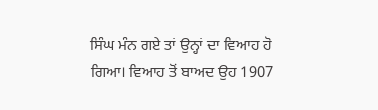ਸਿੰਘ ਮੰਨ ਗਏ ਤਾਂ ਉਨ੍ਹਾਂ ਦਾ ਵਿਆਹ ਹੋ ਗਿਆ। ਵਿਆਹ ਤੋਂ ਬਾਅਦ ਉਹ 1907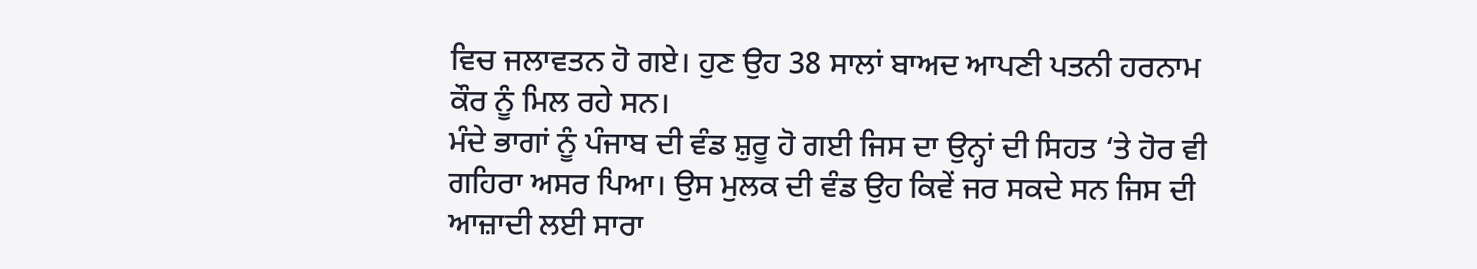ਵਿਚ ਜਲਾਵਤਨ ਹੋ ਗਏ। ਹੁਣ ਉਹ 38 ਸਾਲਾਂ ਬਾਅਦ ਆਪਣੀ ਪਤਨੀ ਹਰਨਾਮ ਕੌਰ ਨੂੰ ਮਿਲ ਰਹੇ ਸਨ।
ਮੰਦੇ ਭਾਗਾਂ ਨੂੰ ਪੰਜਾਬ ਦੀ ਵੰਡ ਸ਼ੁਰੂ ਹੋ ਗਈ ਜਿਸ ਦਾ ਉਨ੍ਹਾਂ ਦੀ ਸਿਹਤ ‘ਤੇ ਹੋਰ ਵੀ ਗਹਿਰਾ ਅਸਰ ਪਿਆ। ਉਸ ਮੁਲਕ ਦੀ ਵੰਡ ਉਹ ਕਿਵੇਂ ਜਰ ਸਕਦੇ ਸਨ ਜਿਸ ਦੀ ਆਜ਼ਾਦੀ ਲਈ ਸਾਰਾ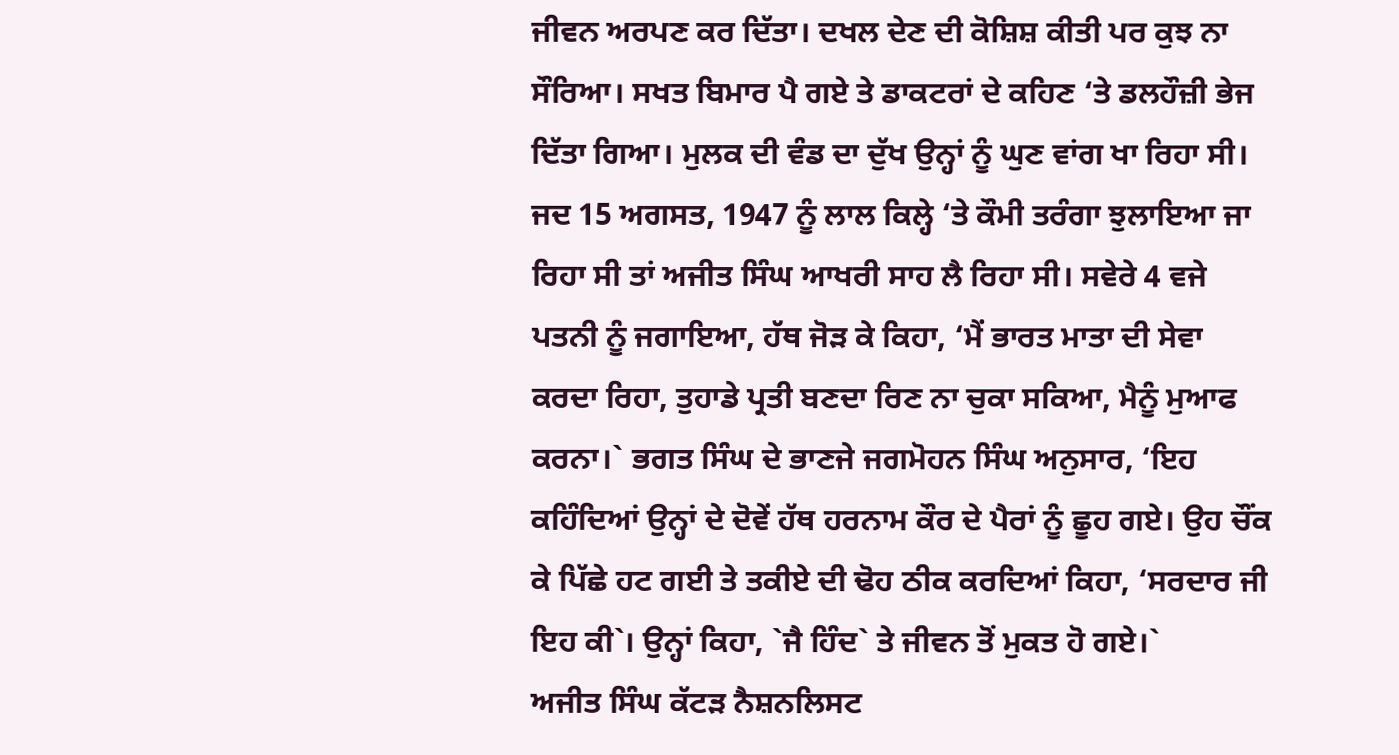ਜੀਵਨ ਅਰਪਣ ਕਰ ਦਿੱਤਾ। ਦਖਲ ਦੇਣ ਦੀ ਕੋਸ਼ਿਸ਼ ਕੀਤੀ ਪਰ ਕੁਝ ਨਾ ਸੌਰਿਆ। ਸਖਤ ਬਿਮਾਰ ਪੈ ਗਏ ਤੇ ਡਾਕਟਰਾਂ ਦੇ ਕਹਿਣ ‘ਤੇ ਡਲਹੌਜ਼ੀ ਭੇਜ ਦਿੱਤਾ ਗਿਆ। ਮੁਲਕ ਦੀ ਵੰਡ ਦਾ ਦੁੱਖ ਉਨ੍ਹਾਂ ਨੂੰ ਘੁਣ ਵਾਂਗ ਖਾ ਰਿਹਾ ਸੀ। ਜਦ 15 ਅਗਸਤ, 1947 ਨੂੰ ਲਾਲ ਕਿਲ੍ਹੇ ‘ਤੇ ਕੌਮੀ ਤਰੰਗਾ ਝੁਲਾਇਆ ਜਾ ਰਿਹਾ ਸੀ ਤਾਂ ਅਜੀਤ ਸਿੰਘ ਆਖਰੀ ਸਾਹ ਲੈ ਰਿਹਾ ਸੀ। ਸਵੇਰੇ 4 ਵਜੇ ਪਤਨੀ ਨੂੰ ਜਗਾਇਆ, ਹੱਥ ਜੋੜ ਕੇ ਕਿਹਾ, ‘ਮੈਂ ਭਾਰਤ ਮਾਤਾ ਦੀ ਸੇਵਾ ਕਰਦਾ ਰਿਹਾ, ਤੁਹਾਡੇ ਪ੍ਰਤੀ ਬਣਦਾ ਰਿਣ ਨਾ ਚੁਕਾ ਸਕਿਆ, ਮੈਨੂੰ ਮੁਆਫ ਕਰਨਾ।` ਭਗਤ ਸਿੰਘ ਦੇ ਭਾਣਜੇ ਜਗਮੋਹਨ ਸਿੰਘ ਅਨੁਸਾਰ, ‘ਇਹ ਕਹਿੰਦਿਆਂ ਉਨ੍ਹਾਂ ਦੇ ਦੋਵੇਂ ਹੱਥ ਹਰਨਾਮ ਕੌਰ ਦੇ ਪੈਰਾਂ ਨੂੰ ਛੂਹ ਗਏ। ਉਹ ਚੌਂਕ ਕੇ ਪਿੱਛੇ ਹਟ ਗਈ ਤੇ ਤਕੀਏ ਦੀ ਢੋਹ ਠੀਕ ਕਰਦਿਆਂ ਕਿਹਾ, ‘ਸਰਦਾਰ ਜੀ ਇਹ ਕੀ`। ਉਨ੍ਹਾਂ ਕਿਹਾ, `ਜੈ ਹਿੰਦ` ਤੇ ਜੀਵਨ ਤੋਂ ਮੁਕਤ ਹੋ ਗਏ।`
ਅਜੀਤ ਸਿੰਘ ਕੱਟੜ ਨੈਸ਼ਨਲਿਸਟ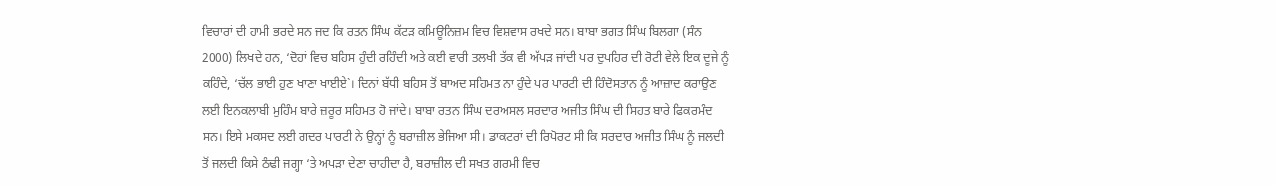ਵਿਚਾਰਾਂ ਦੀ ਹਾਮੀ ਭਰਦੇ ਸਨ ਜਦ ਕਿ ਰਤਨ ਸਿੰਘ ਕੱਟੜ ਕਮਿਊਨਿਜ਼ਮ ਵਿਚ ਵਿਸ਼ਵਾਸ ਰਖਦੇ ਸਨ। ਬਾਬਾ ਭਗਤ ਸਿੰਘ ਬਿਲਗਾ (ਸੰਨ 2000) ਲਿਖਦੇ ਹਨ, ‘ਦੋਹਾਂ ਵਿਚ ਬਹਿਸ ਹੁੰਦੀ ਰਹਿੰਦੀ ਅਤੇ ਕਈ ਵਾਰੀ ਤਲਖੀ ਤੱਕ ਵੀ ਅੱਪੜ ਜਾਂਦੀ ਪਰ ਦੁਪਹਿਰ ਦੀ ਰੋਟੀ ਵੇਲੇ ਇਕ ਦੂਜੇ ਨੂੰ ਕਹਿੰਦੇ, ‘ਚੱਲ ਭਾਈ ਹੁਣ ਖਾਣਾ ਖਾਈਏ`। ਦਿਨਾਂ ਬੱਧੀ ਬਹਿਸ ਤੋਂ ਬਾਅਦ ਸਹਿਮਤ ਨਾ ਹੁੰਦੇ ਪਰ ਪਾਰਟੀ ਦੀ ਹਿੰਦੋਸਤਾਨ ਨੂੰ ਆਜ਼ਾਦ ਕਰਾਉਣ ਲਈ ਇਨਕਲਾਬੀ ਮੁਹਿੰਮ ਬਾਰੇ ਜ਼ਰੂਰ ਸਹਿਮਤ ਹੋ ਜਾਂਦੇ। ਬਾਬਾ ਰਤਨ ਸਿੰਘ ਦਰਅਸਲ ਸਰਦਾਰ ਅਜੀਤ ਸਿੰਘ ਦੀ ਸਿਹਤ ਬਾਰੇ ਫਿਕਰਮੰਦ ਸਨ। ਇਸੇ ਮਕਸਦ ਲਈ ਗਦਰ ਪਾਰਟੀ ਨੇ ਉਨ੍ਹਾਂ ਨੂੰ ਬਰਾਜ਼ੀਲ ਭੇਜਿਆ ਸੀ। ਡਾਕਟਰਾਂ ਦੀ ਰਿਪੋਰਟ ਸੀ ਕਿ ਸਰਦਾਰ ਅਜੀਤ ਸਿੰਘ ਨੂੰ ਜਲਦੀ ਤੋਂ ਜਲਦੀ ਕਿਸੇ ਠੰਢੀ ਜਗ੍ਹਾ ‘ਤੇ ਅਪੜਾ ਦੇਣਾ ਚਾਹੀਦਾ ਹੈ, ਬਰਾਜ਼ੀਲ ਦੀ ਸਖਤ ਗਰਮੀ ਵਿਚ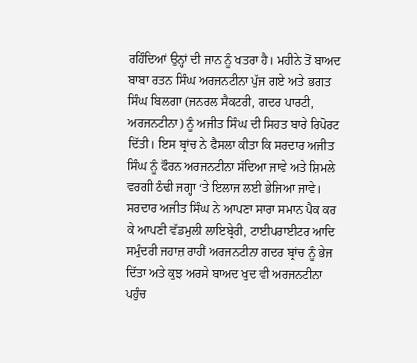ਰਹਿੰਦਿਆਂ ਉਨ੍ਹਾਂ ਦੀ ਜਾਨ ਨੂੰ ਖਤਰਾ ਹੈ। ਮਹੀਨੇ ਤੋਂ ਬਾਅਦ ਬਾਬਾ ਰਤਨ ਸਿੰਘ ਅਰਜਨਟੀਨਾ ਪੁੱਜ ਗਏ ਅਤੇ ਭਗਤ ਸਿੰਘ ਬਿਲਗਾ (ਜਨਰਲ ਸੈਕਟਰੀ, ਗਦਰ ਪਾਰਟੀ, ਅਰਜਨਟੀਨਾ) ਨੂੰ ਅਜੀਤ ਸਿੰਘ ਦੀ ਸਿਹਤ ਬਾਰੇ ਰਿਪੋਰਟ ਦਿੱਤੀ। ਇਸ ਬ੍ਰਾਂਚ ਨੇ ਫੈਸਲਾ ਕੀਤਾ ਕਿ ਸਰਦਾਰ ਅਜੀਤ ਸਿੰਘ ਨੂੰ ਫੌਰਨ ਅਰਜਨਟੀਨਾ ਸੱਦਿਆ ਜਾਵੇ ਅਤੇ ਸ਼ਿਮਲੇ ਵਰਗੀ ਠੰਢੀ ਜਗ੍ਹਾ ‘ਤੇ ਇਲਾਜ ਲਈ ਭੇਜਿਆ ਜਾਵੇ। ਸਰਦਾਰ ਅਜੀਤ ਸਿੰਘ ਨੇ ਆਪਣਾ ਸਾਰਾ ਸਮਾਨ ਪੈਕ ਕਰ ਕੇ ਆਪਣੀ ਵੱਡਮੁਲੀ ਲਾਇਬ੍ਰੇਰੀ, ਟਾਈਪਰਾਈਟਰ ਆਦਿ ਸਮੁੰਦਰੀ ਜਹਾਜ਼ ਰਾਹੀਂ ਅਰਜਨਟੀਨਾ ਗਦਰ ਬ੍ਰਾਂਚ ਨੂੰ ਭੇਜ ਦਿੱਤਾ ਅਤੇ ਕੁਝ ਅਰਸੇ ਬਾਅਦ ਖੁਦ ਵੀ ਅਰਜਨਟੀਨਾ ਪਹੁੰਚ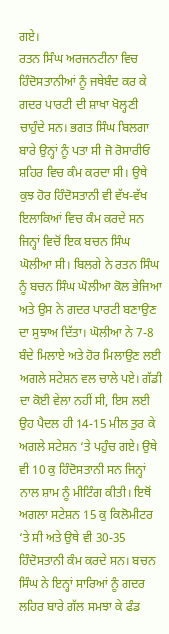ਗਏ।
ਰਤਨ ਸਿੰਘ ਅਰਜਨਟੀਨਾ ਵਿਚ ਹਿੰਦੋਸਤਾਨੀਆਂ ਨੂੰ ਜਥੇਬੰਦ ਕਰ ਕੇ ਗਦਰ ਪਾਰਟੀ ਦੀ ਸ਼ਾਖਾ ਖੋਲ੍ਹਣੀ ਚਾਹੁੰਦੇ ਸਨ। ਭਗਤ ਸਿੰਘ ਬਿਲਗਾ ਬਾਰੇ ਉਨ੍ਹਾਂ ਨੂੰ ਪਤਾ ਸੀ ਜੋ ਰੋਸਾਰੀਓ ਸ਼ਹਿਰ ਵਿਚ ਕੰਮ ਕਰਦਾ ਸੀ। ਉਥੇ ਕੁਝ ਹੋਰ ਹਿੰਦੋਸਤਾਨੀ ਵੀ ਵੱਖ-ਵੱਖ ਇਲਾਕਿਆਂ ਵਿਚ ਕੰਮ ਕਰਦੇ ਸਨ ਜਿਨ੍ਹਾਂ ਵਿਚੋਂ ਇਕ ਬਚਨ ਸਿੰਘ ਘੋਲੀਆ ਸੀ। ਬਿਲਗੇ ਨੇ ਰਤਨ ਸਿੰਘ ਨੂੰ ਬਚਨ ਸਿੰਘ ਘੋਲੀਆ ਕੋਲ ਭੇਜਿਆ ਅਤੇ ਉਸ ਨੇ ਗਦਰ ਪਾਰਟੀ ਬਣਾਉਣ ਦਾ ਸੁਝਾਅ ਦਿੱਤਾ। ਘੋਲੀਆ ਨੇ 7-8 ਬੰਦੇ ਮਿਲਾਏ ਅਤੇ ਹੋਰ ਮਿਲਾਉਣ ਲਈ ਅਗਲੇ ਸਟੇਸ਼ਨ ਵਲ ਚਾਲੇ ਪਏ। ਗੱਡੀ ਦਾ ਕੋਈ ਵੇਲਾ ਨਹੀਂ ਸੀ, ਇਸ ਲਈ ਉਹ ਪੈਦਲ ਹੀ 14-15 ਮੀਲ ਤੁਰ ਕੇ ਅਗਲੇ ਸਟੇਸ਼ਨ ‘ਤੇ ਪਹੁੰਚ ਗਏ। ਉਥੇ ਵੀ 10 ਕੁ ਹਿੰਦੋਸਤਾਨੀ ਸਨ ਜਿਨ੍ਹਾਂ ਨਾਲ ਸ਼ਾਮ ਨੂੰ ਮੀਟਿੰਗ ਕੀਤੀ। ਇਥੋਂ ਅਗਲਾ ਸਟੇਸ਼ਨ 15 ਕੁ ਕਿਲੋਮੀਟਰ ‘ਤੇ ਸੀ ਅਤੇ ਉਥੇ ਵੀ 30-35 ਹਿੰਦੋਸਤਾਨੀ ਕੰਮ ਕਰਦੇ ਸਨ। ਬਚਨ ਸਿੰਘ ਨੇ ਇਨ੍ਹਾਂ ਸਾਰਿਆਂ ਨੂੰ ਗਦਰ ਲਹਿਰ ਬਾਰੇ ਗੱਲ ਸਮਝਾ ਕੇ ਫੰਡ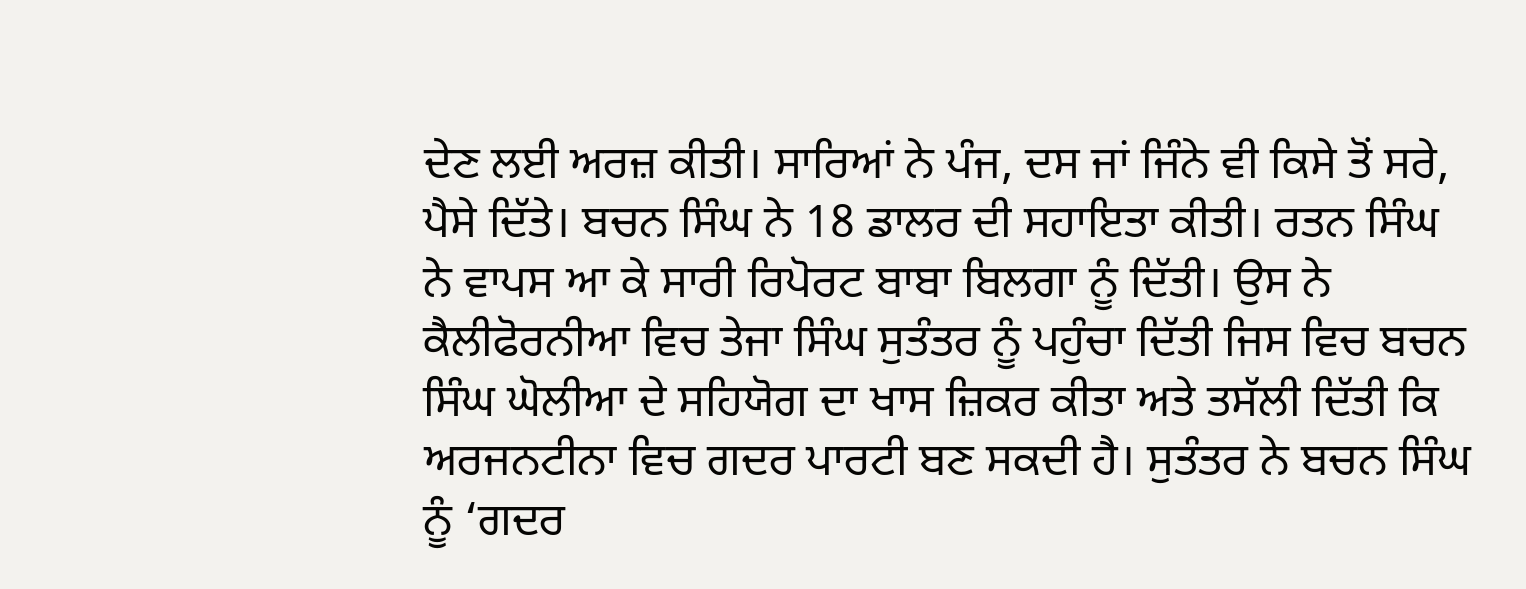ਦੇਣ ਲਈ ਅਰਜ਼ ਕੀਤੀ। ਸਾਰਿਆਂ ਨੇ ਪੰਜ, ਦਸ ਜਾਂ ਜਿੰਨੇ ਵੀ ਕਿਸੇ ਤੋਂ ਸਰੇ, ਪੈਸੇ ਦਿੱਤੇ। ਬਚਨ ਸਿੰਘ ਨੇ 18 ਡਾਲਰ ਦੀ ਸਹਾਇਤਾ ਕੀਤੀ। ਰਤਨ ਸਿੰਘ ਨੇ ਵਾਪਸ ਆ ਕੇ ਸਾਰੀ ਰਿਪੋਰਟ ਬਾਬਾ ਬਿਲਗਾ ਨੂੰ ਦਿੱਤੀ। ਉਸ ਨੇ ਕੈਲੀਫੋਰਨੀਆ ਵਿਚ ਤੇਜਾ ਸਿੰਘ ਸੁਤੰਤਰ ਨੂੰ ਪਹੁੰਚਾ ਦਿੱਤੀ ਜਿਸ ਵਿਚ ਬਚਨ ਸਿੰਘ ਘੋਲੀਆ ਦੇ ਸਹਿਯੋਗ ਦਾ ਖਾਸ ਜ਼ਿਕਰ ਕੀਤਾ ਅਤੇ ਤਸੱਲੀ ਦਿੱਤੀ ਕਿ ਅਰਜਨਟੀਨਾ ਵਿਚ ਗਦਰ ਪਾਰਟੀ ਬਣ ਸਕਦੀ ਹੈ। ਸੁਤੰਤਰ ਨੇ ਬਚਨ ਸਿੰਘ ਨੂੰ ‘ਗਦਰ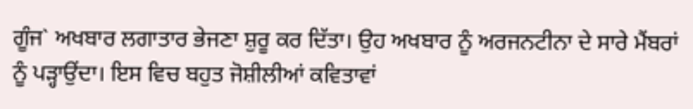ਗੂੰਜ` ਅਖਬਾਰ ਲਗਾਤਾਰ ਭੇਜਣਾ ਸ਼ੁਰੂ ਕਰ ਦਿੱਤਾ। ਉਹ ਅਖਬਾਰ ਨੂੰ ਅਰਜਨਟੀਨਾ ਦੇ ਸਾਰੇ ਮੈਂਬਰਾਂ ਨੂੰ ਪੜ੍ਹਾਉਂਦਾ। ਇਸ ਵਿਚ ਬਹੁਤ ਜੋਸ਼ੀਲੀਆਂ ਕਵਿਤਾਵਾਂ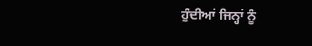ਹੁੰਦੀਆਂ ਜਿਨ੍ਹਾਂ ਨੂੰ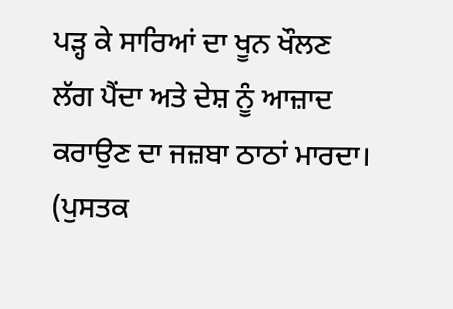ਪੜ੍ਹ ਕੇ ਸਾਰਿਆਂ ਦਾ ਖੂਨ ਖੌਲਣ ਲੱਗ ਪੈਂਦਾ ਅਤੇ ਦੇਸ਼ ਨੂੰ ਆਜ਼ਾਦ ਕਰਾਉਣ ਦਾ ਜਜ਼ਬਾ ਠਾਠਾਂ ਮਾਰਦਾ। (ਪੁਸਤਕ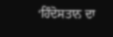‘ਹਿੰਦੋਸਤਾਨ ਦਾ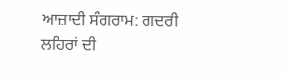ਆਜ਼ਾਦੀ ਸੰਗਰਾਮ: ਗਦਰੀ ਲਹਿਰਾਂ ਦੀ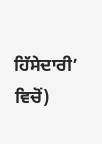ਹਿੱਸੇਦਾਰੀ’ ਵਿਚੋਂ)